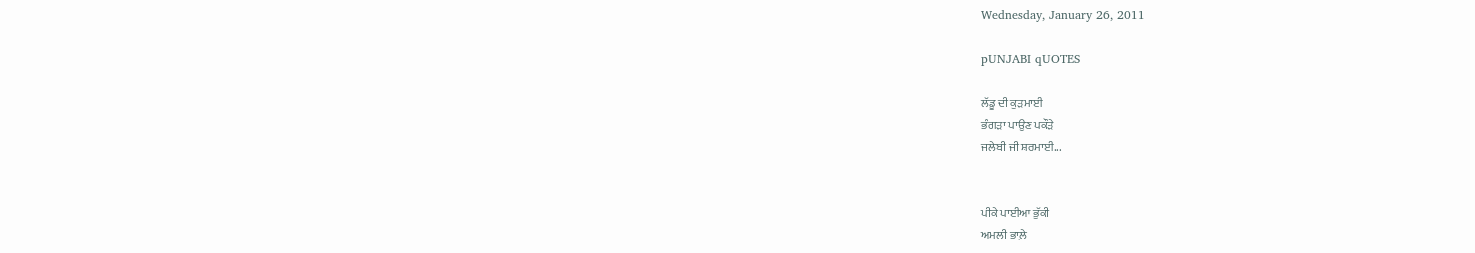Wednesday, January 26, 2011

pUNJABI qUOTES

ਲੱਡੂ ਦੀ ਕੁੜਮਾਈ
ਭੰਗੜਾ ਪਾਉਣ ਪਕੌੜੇ
ਜਲੇਬੀ ਜੀ ਸ਼ਰਮਾਈ...


ਪੀਕੇ ਪਾਈਆ ਭੁੱਕੀ
ਅਮਲੀ ਭਾਲ਼ੇ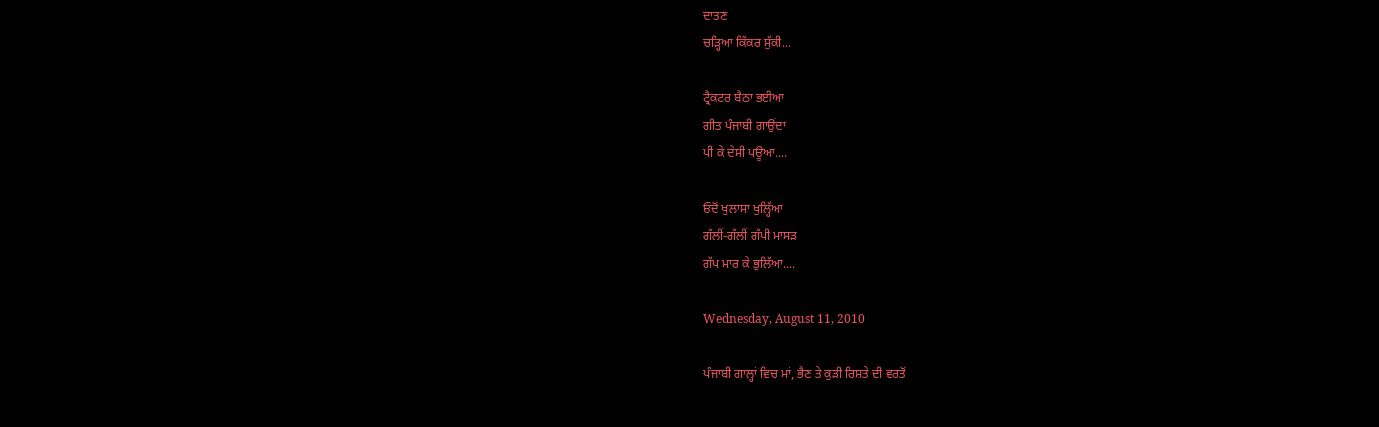ਦਾਤਣ
ਚੜ੍ਹਿਆ ਕਿੱਕਰ ਸੁੱਕੀ...

ਟ੍ਰੈਕਟਰ ਬੈਠਾ ਭਈਆ
ਗੀਤ ਪੰਜਾਬੀ ਗਾਉਂਦਾ
ਪੀ ਕੇ ਦੇਸੀ ਪਊਆ....

ਓਦੋਂ ਖੁਲਾਸਾ ਖੁਲ੍ਹਿੱਆ
ਗੱਲੀਂ-ਗੱਲੀਂ ਗੱਪੀ ਮਾਸੜ
ਗੱਪ ਮਾਰ ਕੇ ਭੁਲਿੱਆ....

Wednesday, August 11, 2010

ਪੰਜਾਬੀ ਗਾਲ੍ਹਾਂ ਵਿਚ ਮਾਂ, ਭੈਣ ਤੇ ਕੁੜੀ ਰਿਸ਼ਤੇ ਦੀ ਵਰਤੋਂ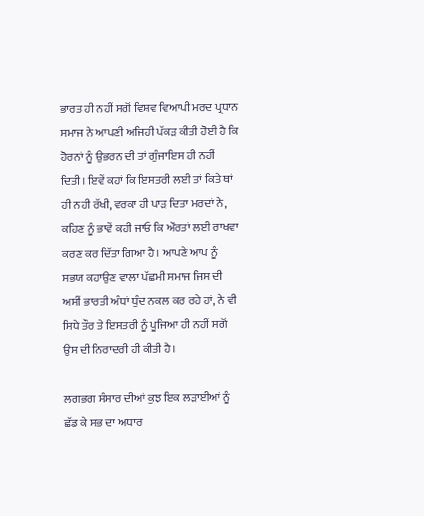ਭਾਰਤ ਹੀ ਨਹੀਂ ਸਗੋਂ ਵਿਸ਼ਵ ਵਿਆਪੀ ਮਰਦ ਪ੍ਰਧਾਨ ਸਮਾਜ ਨੇ ਆਪਣੀ ਅਜਿਹੀ ਪੱਕੜ ਕੀਤੀ ਹੋਈ ਹੈ ਕਿ ਹੋਰਨਾਂ ਨੂੰ ਉਭਰਨ ਦੀ ਤਾਂ ਗੁੰਜਾਇਸ ਹੀ ਨਹੀਂ ਦਿਤੀ। ਇਵੇਂ ਕਹਾਂ ਕਿ ਇਸਤਰੀ ਲਈ ਤਾਂ ਕਿਤੇ ਥਾਂ ਹੀ ਨਹੀ ਰੱਖੀ, ਵਰਕਾ ਹੀ ਪਾੜ ਦਿਤਾ ਮਰਦਾਂ ਨੇ, ਕਹਿਣ ਨੂੰ ਭਾਵੇਂ ਕਹੀ ਜਾਓ ਕਿ ਔਰਤਾਂ ਲਈ ਰਾਖਵਾ ਕਰਣ ਕਰ ਦਿੱਤਾ ਗਿਆ ਹੈ। ਆਪਣੇ ਆਪ ਨੂੰ ਸਭਯ ਕਹਾਉਣ ਵਾਲਾ ਪੱਛਮੀ ਸਮਾਜ ਜਿਸ ਦੀ ਅਸੀਂ ਭਾਰਤੀ ਅੰਧਾਂ ਧੁੰਦ ਨਕਲ ਕਰ ਰਹੇ ਹਾਂ, ਨੇ ਵੀ ਸਿਧੇ ਤੌਰ ਤੇ ਇਸਤਰੀ ਨੂੰ ਪੂਜਿਆ ਹੀ ਨਹੀਂ ਸਗੋਂ ਉਸ ਦੀ ਨਿਰਾਦਰੀ ਹੀ ਕੀਤੀ ਹੈ।

ਲਗਭਗ ਸੰਸਾਰ ਦੀਆਂ ਕੁਝ ਇਕ ਲੜਾਈਆਂ ਨੂੰ ਛੱਡ ਕੇ ਸਭ ਦਾ ਅਧਾਰ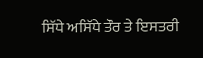ਸਿੱਧੇ ਅਸਿੱਧੇ ਤੌਰ ਤੇ ਇਸਤਰੀ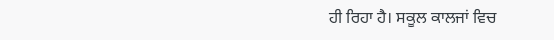ਹੀ ਰਿਹਾ ਹੈ। ਸਕੂਲ ਕਾਲਜਾਂ ਵਿਚ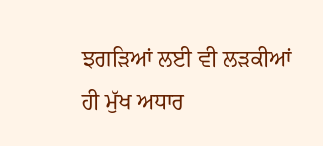ਝਗੜਿਆਂ ਲਈ ਵੀ ਲੜਕੀਆਂ ਹੀ ਮੁੱਖ ਅਧਾਰ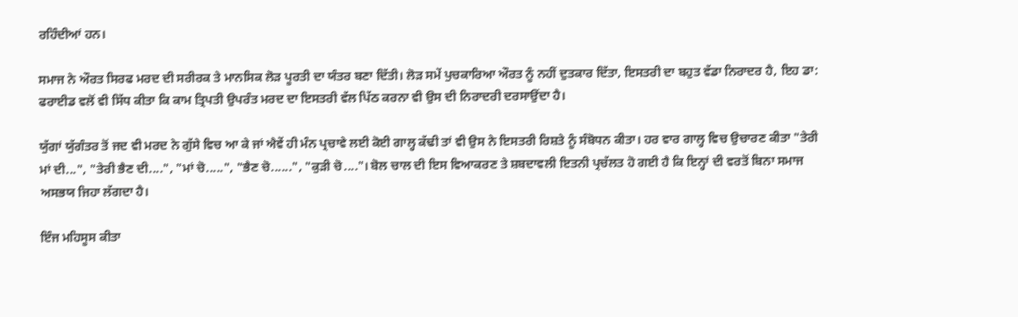ਰਹਿੰਦੀਆਂ ਹਨ।

ਸਮਾਜ ਨੇ ਔਰਤ ਸਿਰਫ ਮਰਦ ਦੀ ਸਰੀਰਕ ਤੇ ਮਾਨਸਿਕ ਲੋੜ ਪੂਰਤੀ ਦਾ ਯੰਤਰ ਬਣਾ ਦਿੱਤੀ। ਲੋੜ ਸਮੇਂ ਪੁਚਕਾਰਿਆ ਔਰਤ ਨੂੰ ਨਹੀਂ ਦੁਤਕਾਰ ਦਿੱਤਾ, ਇਸਤਰੀ ਦਾ ਬਹੁਤ ਵੱਡਾ ਨਿਰਾਦਰ ਹੈ, ਇਹ ਡਾ: ਫਰਾਈਡ ਵਲੋਂ ਵੀ ਸਿੱਧ ਕੀਤਾ ਕਿ ਕਾਮ ਤ੍ਰਿਪਤੀ ਉਪਰੰਤ ਮਰਦ ਦਾ ਇਸਤਰੀ ਵੱਲ ਪਿੱਠ ਕਰਨਾ ਵੀ ਉਸ ਦੀ ਨਿਰਾਦਰੀ ਦਰਸਾਉਂਦਾ ਹੈ।

ਯੁੱਗਾਂ ਯੁੱਗੰਤਰ ਤੋਂ ਜਦ ਵੀ ਮਰਦ ਨੇ ਗੁੱਸੇ ਵਿਚ ਆ ਕੇ ਜਾਂ ਐਵੇਂ ਹੀ ਮੰਨ ਪ੍ਰਚਾਵੇ ਲਈ ਕੋਈ ਗਾਲ੍ਹ ਕੱਢੀ ਤਾਂ ਵੀ ਉਸ ਨੇ ਇਸਤਰੀ ਰਿਸ਼ਤੇ ਨੂੰ ਸੰਬੋਧਨ ਕੀਤਾ। ਹਰ ਵਾਰ ਗਾਲ੍ਹ ਵਿਚ ਉਚਾਰਣ ਕੀਤਾ "ਤੇਰੀ ਮਾਂ ਦੀ...", "ਤੇਰੀ ਭੈਣ ਦੀ....", "ਮਾਂ ਚੋ.....", "ਭੈਣ ਚੋ......", "ਕੁੜੀ ਚੋ...."। ਬੋਲ ਚਾਲ ਦੀ ਇਸ ਵਿਆਕਰਣ ਤੇ ਸ਼ਬਦਾਵਲੀ ਇਤਨੀ ਪ੍ਰਚੱਲਤ ਹੋ ਗਈ ਹੈ ਕਿ ਇਨ੍ਹਾਂ ਦੀ ਵਰਤੋਂ ਬਿਨਾ ਸਮਾਜ ਅਸਭਯ ਜਿਹਾ ਲੱਗਦਾ ਹੈ।

ਇੰਜ ਮਹਿਸੂਸ ਕੀਤਾ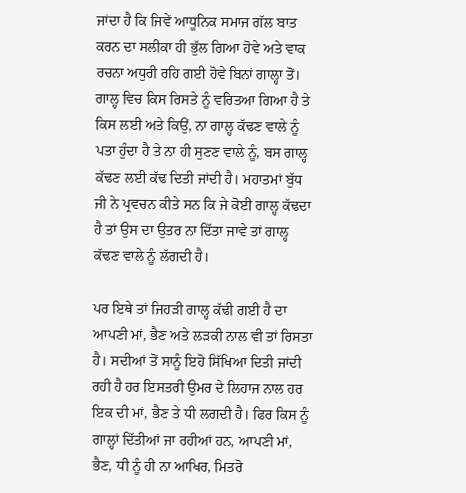ਜਾਂਦਾ ਹੈ ਕਿ ਜਿਵੇਂ ਆਧੂਨਿਕ ਸਮਾਜ ਗੱਲ ਬਾਤ ਕਰਨ ਦਾ ਸਲੀਕਾ ਹੀ ਭੁੱਲ ਗਿਆ ਹੋਵੇ ਅਤੇ ਵਾਕ ਰਚਨਾ ਅਧੁਰੀ ਰਹਿ ਗਈ ਹੋਵੇ ਬਿਨਾਂ ਗਾਲ੍ਹਾ ਤੋਂ। ਗਾਲ੍ਹ ਵਿਚ ਕਿਸ ਰਿਸਤੇ ਨੂੰ ਵਰਿਤਆ ਗਿਆ ਹੈ ਤੇ ਕਿਸ ਲਈ ਅਤੇ ਕਿਉਂ, ਨਾ ਗਾਲ੍ਹ ਕੱਢਣ ਵਾਲੇ ਨੂੰ ਪਤਾ ਹੁੰਦਾ ਹੈ ਤੇ ਨਾ ਹੀ ਸੁਣਣ ਵਾਲੇ ਨੂੰ, ਬਸ ਗਾਲ੍ਹ ਕੱਢਣ ਲਈ ਕੱਢ ਦਿਤੀ ਜਾਂਦੀ ਹੈ। ਮਹਾਤਮਾਂ ਬੁੱਧ ਜੀ ਨੇ ਪ੍ਰਵਚਨ ਕੀਤੇ ਸਨ ਕਿ ਜੇ ਕੋਈ ਗਾਲ੍ਹ ਕੱਢਦਾ ਹੈ ਤਾਂ ਉਸ ਦਾ ਉਤਰ ਨਾ ਦਿੱਤਾ ਜਾਵੇ ਤਾਂ ਗਾਲ੍ਹ ਕੱਢਣ ਵਾਲੇ ਨੂੰ ਲੱਗਦੀ ਹੈ।

ਪਰ ਇਥੇ ਤਾਂ ਜਿਹੜੀ ਗਾਲ੍ਹ ਕੱਢੀ ਗਈ ਹੈ ਦਾ ਆਪਣੀ ਮਾਂ, ਭੈਣ ਅਤੇ ਲੜਕੀ ਨਾਲ ਵੀ ਤਾਂ ਰਿਸਤਾ ਹੈ। ਸਦੀਆਂ ਤੋਂ ਸਾਨੂੰ ਇਹੋ ਸਿੱਖਿਆ ਦਿਤੀ ਜਾਂਦੀ ਰਹੀ ਹੈ ਹਰ ਇਸਤਰੀ ਉਮਰ ਦੇ ਲਿਹਾਜ ਨਾਲ ਹਰ ਇਕ ਦੀ ਮਾਂ, ਭੈਣ ਤੇ ਧੀ ਲਗਦੀ ਹੈ। ਫਿਰ ਕਿਸ ਨੂੰ ਗਾਲ੍ਹਾਂ ਦਿੱਤੀਆਂ ਜਾ ਰਹੀਆਂ ਹਨ, ਆਪਣੀ ਮਾਂ, ਭੈਣ, ਧੀ ਨੂੰ ਹੀ ਨਾ ਆਖਿਰ, ਮਿਤਰੋ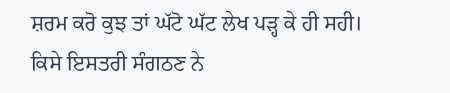ਸ਼ਰਮ ਕਰੋ ਕੁਝ ਤਾਂ ਘੱਟੋ ਘੱਟ ਲੇਖ ਪੜ੍ਹ ਕੇ ਹੀ ਸਹੀ।
ਕਿਸੇ ਇਸਤਰੀ ਸੰਗਠਣ ਨੇ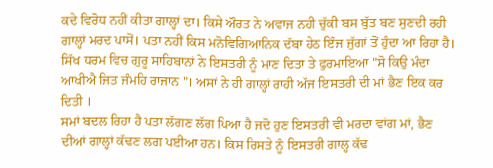ਕਦੇ ਵਿਰੋਧ ਨਹੀਂ ਕੀਤਾ ਗਾਲ੍ਹਾਂ ਦਾ। ਕਿਸੇ ਔਰਤ ਨੇ ਅਵਾਜ ਨਹੀ ਚੁੱਕੀ ਬਸ ਬੁੱਤ ਬਣ ਸੁਣਦੀ ਰਹੀ ਗਾਲ੍ਹਾਂ ਮਰਦ ਪਾਸੋਂ। ਪਤਾ ਨਹੀਂ ਕਿਸ ਮਨੋਵਿਗਿਆਨਿਕ ਦੱਬਾ ਹੇਠ ਇੰਜ ਜੁੱਗਾਂ ਤੋਂ ਹੁੰਦਾ ਆ ਰਿਹਾ ਹੈ। ਸਿੱਖ ਧਰਮ ਵਿਚ ਗੁਰੂ ਸਾਹਿਬਾਨਾਂ ਨੇ ਇਸਤਰੀ ਨੂੰ ਮਾਣ ਦਿਤਾ ਤੇ ਫੁਰਮਾਇਆ "ਸੋ ਕਿਉ ਮੰਦਾ ਆਖੀਐ ਜਿਤ ਜੰਮਹਿ ਰਾਜਾਨ "। ਅਸਾਂ ਨੇ ਹੀ ਗਾਲ੍ਹਾਂ ਰਾਹੀ ਅੱਜ ਇਸਤਰੀ ਦੀ ਮਾਂ ਭੈਣ ਇਕ ਕਰ ਦਿਤੀ ।
ਸਮਾਂ ਬਦਲ ਰਿਹਾ ਹੈ ਪਤਾ ਲੱਗਣ ਲੱਗ ਪਿਆ ਹੈ ਜਦੋ ਹੁਣ ਇਸਤਰੀ ਵੀ ਮਰਦਾ ਵਾਂਗ ਮਾਂ, ਭੈਣ ਦੀਆਂ ਗਾਲ੍ਹਾਂ ਕੱਢਣ ਲਗ ਪਈਆ ਹਨ। ਕਿਸ ਰਿਸਤੇ ਨੂੰ ਇਸਤਰੀ ਗਾਲ੍ਹ ਕੱਢ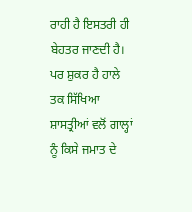ਰਾਹੀ ਹੈ ਇਸਤਰੀ ਹੀ ਬੇਹਤਰ ਜਾਣਦੀ ਹੈ।
ਪਰ ਸ਼ੁਕਰ ਹੈ ਹਾਲੇ ਤਕ ਸਿੱਖਿਆ ਸ਼ਾਸਤ੍ਰੀਆਂ ਵਲੋਂ ਗਾਲ੍ਹਾਂ ਨੂੰ ਕਿਸੇ ਜਮਾਤ ਦੇ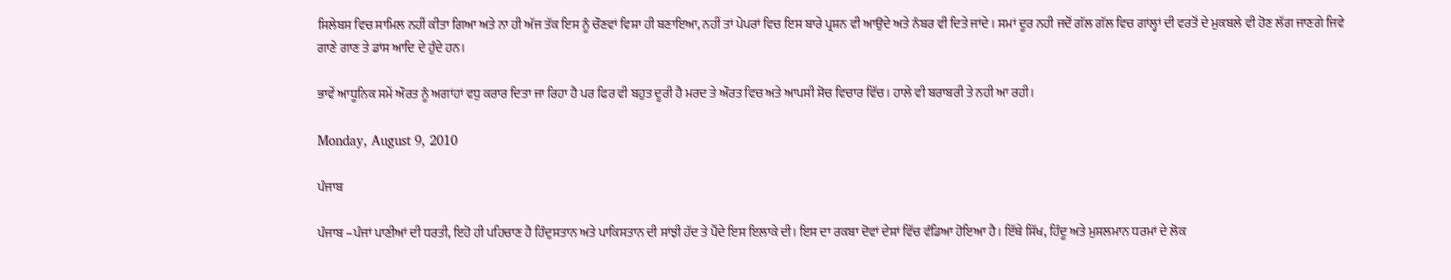ਸਿਲੇਬਸ ਵਿਚ ਸਾਮਿਲ ਨਹੀਂ ਕੀਤਾ ਗਿਆ ਅਤੇ ਨਾ ਹੀ ਅੱਜ ਤੱਕ ਇਸ ਨੂੰ ਚੌਣਵਾਂ ਵਿਸ਼ਾ ਹੀ ਬਣਾਇਆ, ਨਹੀਂ ਤਾਂ ਪੇਪਰਾਂ ਵਿਚ ਇਸ ਬਾਰੇ ਪ੍ਰਸ਼ਨ ਵੀ ਆਉਦੇ ਅਤੇ ਨੰਬਰ ਵੀ ਦਿਤੇ ਜਾਂਦੇ। ਸਮਾਂ ਦੂਰ ਨਹੀ ਜਦੋਂ ਗੱਲ ਗੱਲ ਵਿਚ ਗਾਂਲ੍ਹਾਂ ਦੀ ਵਰਤੋਂ ਦੇ ਮੁਕਬਲੇ ਵੀ ਹੋਣ ਲੱਗ ਜਾਣਗੇ ਜਿਵੇ ਗਾਣੇ ਗਾਣ ਤੇ ਡਾਂਸ ਆਦਿ ਦੇ ਹੁੰਦੇ ਹਨ।

ਭਾਵੇਂ ਆਧੂਨਿਕ ਸਮੇਂ ਔਰਤ ਨੂੰ ਅਗਾਂਹਾਂ ਵਧੁ ਕਰਾਰ ਦਿਤਾ ਜਾ ਰਿਹਾ ਹੈ ਪਰ ਫਿਰ ਵੀ ਬਹੁਤ ਦੂਰੀ ਹੈ ਮਰਦ ਤੇ ਔਰਤ ਵਿਚ ਅਤੇ ਆਪਸੀ ਸੋਚ ਵਿਚਾਰ ਵਿੱਚ। ਹਾਲੇ ਵੀ ਬਰਾਬਰੀ ਤੇ ਨਹੀ ਆ ਰਹੀ।

Monday, August 9, 2010

ਪੰਜਾਬ

ਪੰਜਾਬ –ਪੰਜਾਂ ਪਾਣੀਆਂ ਦੀ ਧਰਤੀ, ਇਹੋ ਹੀ ਪਹਿਚਾਣ ਹੈ ਹਿੰਦੁਸਤਾਨ ਅਤੇ ਪਾਕਿਸਤਾਨ ਦੀ ਸਾਂਝੀ ਹੱਦ ਤੇ ਪੈਂਦੇ ਇਸ ਇਲਾਕੇ ਦੀ। ਇਸ ਦਾ ਰਕਬਾ ਦੋਵਾਂ ਦੇਸ਼ਾਂ ਵਿੱਚ ਵੰਡਿਆ ਹੋਇਆ ਹੈ। ਇੱਥੇ ਸਿੱਖ, ਹਿੰਦੂ ਅਤੇ ਮੁਸਲਮਾਨ ਧਰਮਾਂ ਦੇ ਲੋਕ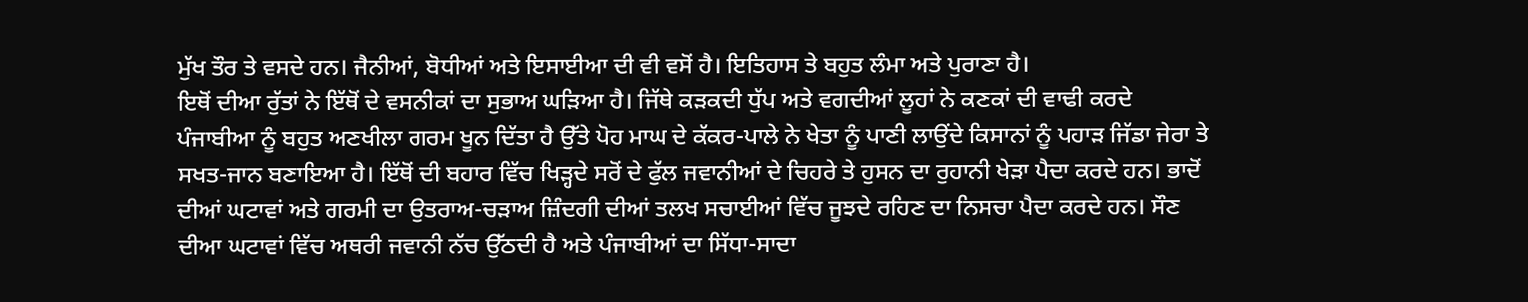ਮੁੱਖ ਤੌਰ ਤੇ ਵਸਦੇ ਹਨ। ਜੈਨੀਆਂ, ਬੋਧੀਆਂ ਅਤੇ ਇਸਾਈਆ ਦੀ ਵੀ ਵਸੋਂ ਹੈ। ਇਤਿਹਾਸ ਤੇ ਬਹੁਤ ਲੰਮਾ ਅਤੇ ਪੁਰਾਣਾ ਹੈ।
ਇਥੋਂ ਦੀਆ ਰੁੱਤਾਂ ਨੇ ਇੱਥੋਂ ਦੇ ਵਸਨੀਕਾਂ ਦਾ ਸੁਭਾਅ ਘੜਿਆ ਹੈ। ਜਿੱਥੇ ਕੜਕਦੀ ਧੁੱਪ ਅਤੇ ਵਗਦੀਆਂ ਲੂਹਾਂ ਨੇ ਕਣਕਾਂ ਦੀ ਵਾਢੀ ਕਰਦੇ ਪੰਜਾਬੀਆ ਨੂੰ ਬਹੁਤ ਅਣਖੀਲਾ ਗਰਮ ਖੂਨ ਦਿੱਤਾ ਹੈ ਉੱਤੇ ਪੋਹ ਮਾਘ ਦੇ ਕੱਕਰ-ਪਾਲੇ ਨੇ ਖੇਤਾ ਨੂੰ ਪਾਣੀ ਲਾਉਂਦੇ ਕਿਸਾਨਾਂ ਨੂੰ ਪਹਾੜ ਜਿੱਡਾ ਜੇਰਾ ਤੇ ਸਖਤ-ਜਾਨ ਬਣਾਇਆ ਹੈ। ਇੱਥੋਂ ਦੀ ਬਹਾਰ ਵਿੱਚ ਖਿੜ੍ਹਦੇ ਸਰੋਂ ਦੇ ਫੁੱਲ ਜਵਾਨੀਆਂ ਦੇ ਚਿਹਰੇ ਤੇ ਹੁਸਨ ਦਾ ਰੁਹਾਨੀ ਖੇੜਾ ਪੈਦਾ ਕਰਦੇ ਹਨ। ਭਾਦੋਂ ਦੀਆਂ ਘਟਾਵਾਂ ਅਤੇ ਗਰਮੀ ਦਾ ਉਤਰਾਅ-ਚੜਾਅ ਜ਼ਿੰਦਗੀ ਦੀਆਂ ਤਲਖ ਸਚਾਈਆਂ ਵਿੱਚ ਜੂਝਦੇ ਰਹਿਣ ਦਾ ਨਿਸਚਾ ਪੈਦਾ ਕਰਦੇ ਹਨ। ਸੌਣ ਦੀਆ ਘਟਾਵਾਂ ਵਿੱਚ ਅਥਰੀ ਜਵਾਨੀ ਨੱਚ ਉੱਠਦੀ ਹੈ ਅਤੇ ਪੰਜਾਬੀਆਂ ਦਾ ਸਿੱਧਾ-ਸਾਦਾ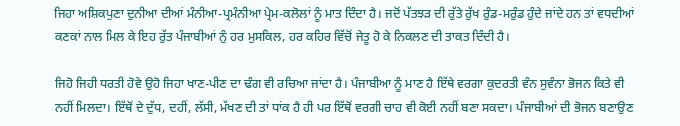ਜਿਹਾ ਅਸ਼ਿਕਪੁਣਾ ਦੁਨੀਆ ਦੀਆਂ ਮੰਨੀਆ-ਪ੍ਰਮੰਨੀਆ ਪ੍ਰੇਮ-ਕਲੋਲਾਂ ਨੂੰ ਮਾਤ ਦਿੰਦਾ ਹੈ। ਜਦੋਂ ਪੱਤਝੜ ਦੀ ਰੁੱਤੇ ਰੁੱਖ ਰੁੰਡ-ਮਰੁੰਡ ਹੁੰਦੇ ਜਾਂਦੇ ਹਨ ਤਾਂ ਵਧਦੀਆਂ ਕਣਕਾਂ ਨਾਲ ਮਿਲ ਕੇ ਇਹ ਰੁੱਤ ਪੰਜਾਬੀਆਂ ਨੁੰ ਹਰ ਮੁਸਕਿਲ, ਹਰ ਕਹਿਰ ਵਿੱਚੋਂ ਜੇਤੂ ਹੋ ਕੇ ਨਿਕਲਣ ਦੀ ਤਾਕਤ ਦਿੰਦੀ ਹੈ।

ਜਿਹੋ ਜਿਹੀ ਧਰਤੀ ਹੋਵੇ ਉਹੋ ਜਿਹਾ ਖਾਣ-ਪੀਣ ਦਾ ਢੰਗ ਵੀ ਰਚਿਆ ਜਾਂਦਾ ਹੈ। ਪੰਜਾਬੀਆ ਨੂੰ ਮਾਣ ਹੈ ਇੱਥੇ ਵਰਗਾ ਕੁਦਰਤੀ ਵੰਨ ਸੁਵੰਨਾ ਭੋਜਨ ਕਿਤੇ ਵੀ ਨਹੀਂ ਮਿਲਦਾ। ਇੱਥੋਂ ਦੇ ਦੁੱਧ, ਦਹੀਂ, ਲੱਸੀ, ਮੱਖਣ ਦੀ ਤਾਂ ਧਾਂਕ ਹੈ ਹੀ ਪਰ ਇੱਥੋਂ ਵਰਗੀ ਚਾਹ ਵੀ ਕੋਈ ਨਹੀਂ ਬਣਾ ਸਕਦਾ। ਪੰਜਾਬੀਆਂ ਦੀ ਭੋਜਨ ਬਣਾਉਣ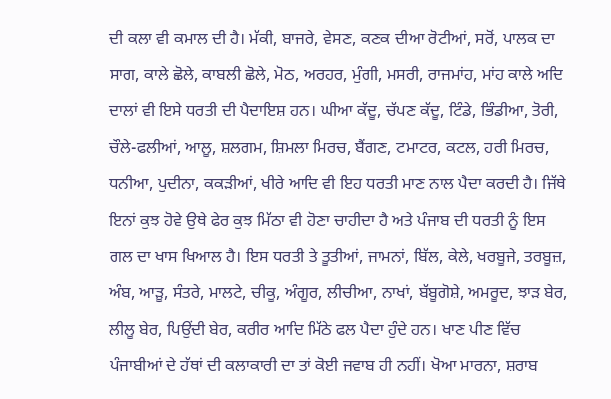ਦੀ ਕਲਾ ਵੀ ਕਮਾਲ ਦੀ ਹੈ। ਮੱਕੀ, ਬਾਜਰੇ, ਵੇਸਣ, ਕਣਕ ਦੀਆ ਰੋਟੀਆਂ, ਸਰੋਂ, ਪਾਲਕ ਦਾ ਸਾਗ, ਕਾਲੇ ਛੋਲੇ, ਕਾਬਲੀ ਛੋਲੇ, ਮੋਠ, ਅਰਹਰ, ਮੁੰਗੀ, ਮਸਰੀ, ਰਾਜਮਾਂਹ, ਮਾਂਹ ਕਾਲੇ ਅਦਿ ਦਾਲਾਂ ਵੀ ਇਸੇ ਧਰਤੀ ਦੀ ਪੈਦਾਇਸ਼ ਹਨ। ਘੀਆ ਕੱਦੂ, ਚੱਪਣ ਕੱਦੂ, ਟਿੰਡੇ, ਭਿੰਡੀਆ, ਤੋਰੀ, ਚੌਲੇ-ਫਲੀਆਂ, ਆਲੂ, ਸ਼ਲਗਮ, ਸ਼ਿਮਲਾ ਮਿਰਚ, ਬੈਂਗਣ, ਟਮਾਟਰ, ਕਟਲ, ਹਰੀ ਮਿਰਚ, ਧਨੀਆ, ਪੁਦੀਨਾ, ਕਕੜੀਆਂ, ਖੀਰੇ ਆਦਿ ਵੀ ਇਹ ਧਰਤੀ ਮਾਣ ਨਾਲ ਪੈਦਾ ਕਰਦੀ ਹੈ। ਜਿੱਥੇ ਇਨਾਂ ਕੁਝ ਹੋਵੇ ਉਥੇ ਫੇਰ ਕੁਝ ਮਿੱਠਾ ਵੀ ਹੋਣਾ ਚਾਹੀਦਾ ਹੈ ਅਤੇ ਪੰਜਾਬ ਦੀ ਧਰਤੀ ਨੂੰ ਇਸ ਗਲ ਦਾ ਖਾਸ ਖਿਆਲ ਹੈ। ਇਸ ਧਰਤੀ ਤੇ ਤੂਤੀਆਂ, ਜਾਮਨਾਂ, ਬਿੱਲ, ਕੇਲੇ, ਖਰਬੂਜੇ, ਤਰਬੂਜ਼, ਅੰਬ, ਆੜੂ, ਸੰਤਰੇ, ਮਾਲਟੇ, ਚੀਕੂ, ਅੰਗੂਰ, ਲੀਚੀਆ, ਨਾਖਾਂ, ਬੱਬੂਗੋਸ਼ੇ, ਅਮਰੂਦ, ਝਾੜ ਬੇਰ, ਲੀਲੂ ਬੇਰ, ਪਿਉਂਦੀ ਬੇਰ, ਕਰੀਰ ਆਦਿ ਮਿੱਠੇ ਫਲ ਪੈਦਾ ਹੁੰਦੇ ਹਨ। ਖਾਣ ਪੀਣ ਵਿੱਚ ਪੰਜਾਬੀਆਂ ਦੇ ਹੱਥਾਂ ਦੀ ਕਲਾਕਾਰੀ ਦਾ ਤਾਂ ਕੋਈ ਜਵਾਬ ਹੀ ਨਹੀਂ। ਖੋਆ ਮਾਰਨਾ, ਸ਼ਰਾਬ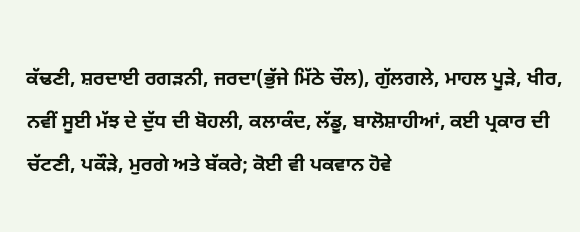ਕੱਢਣੀ, ਸ਼ਰਦਾਈ ਰਗੜਨੀ, ਜਰਦਾ(ਭੁੱਜੇ ਮਿੱਠੇ ਚੌਲ), ਗੁੱਲਗਲੇ, ਮਾਹਲ ਪੂੜੇ, ਖੀਰ, ਨਵੀਂ ਸੂਈ ਮੱਝ ਦੇ ਦੁੱਧ ਦੀ ਬੋਹਲੀ, ਕਲਾਕੰਦ, ਲੱਡੂ, ਬਾਲੋਸ਼ਾਹੀਆਂ, ਕਈ ਪ੍ਰਕਾਰ ਦੀ ਚੱਟਣੀ, ਪਕੌੜੇ, ਮੁਰਗੇ ਅਤੇ ਬੱਕਰੇ; ਕੋਈ ਵੀ ਪਕਵਾਨ ਹੋਵੇ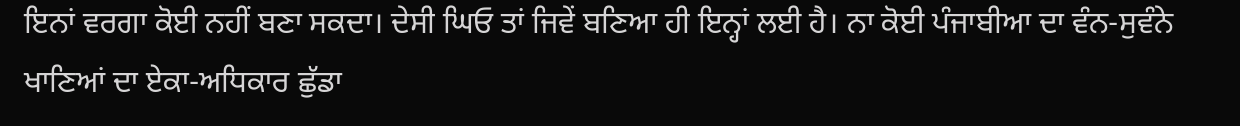ਇਨਾਂ ਵਰਗਾ ਕੋਈ ਨਹੀਂ ਬਣਾ ਸਕਦਾ। ਦੇਸੀ ਘਿਓ ਤਾਂ ਜਿਵੇਂ ਬਣਿਆ ਹੀ ਇਨ੍ਹਾਂ ਲਈ ਹੈ। ਨਾ ਕੋਈ ਪੰਜਾਬੀਆ ਦਾ ਵੰਨ-ਸੁਵੰਨੇ ਖਾਣਿਆਂ ਦਾ ਏਕਾ-ਅਧਿਕਾਰ ਛੁੱਡਾ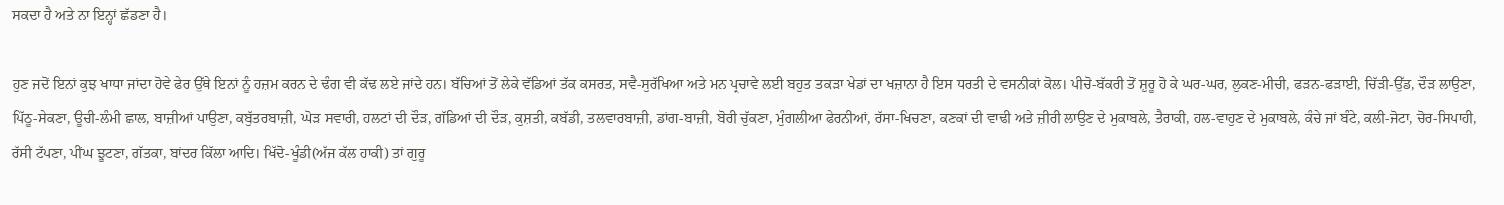ਸਕਦਾ ਹੈ ਅਤੇ ਨਾ ਇਨ੍ਹਾਂ ਛੱਡਣਾ ਹੈ।

ਹੁਣ ਜਦੋਂ ਇਨਾਂ ਕੁਝ ਖਾਧਾ ਜਾਂਦਾ ਹੋਵੇ ਫੇਰ ਉੱਥੇ ਇਨਾਂ ਨੂੰ ਹਜ਼ਮ ਕਰਨ ਦੇ ਢੰਗ ਵੀ ਕੱਢ ਲਏ ਜਾਂਦੇ ਹਨ। ਬੱਚਿਆਂ ਤੋਂ ਲੇਕੇ ਵੱਡਿਆਂ ਤੱਕ ਕਸਰਤ, ਸਵੈ-ਸੁਰੱਖਿਆ ਅਤੇ ਮਨ ਪ੍ਰਚਾਵੇ ਲਈ ਬਹੁਤ ਤਕੜਾ ਖੇਡਾਂ ਦਾ ਖਜ਼ਾਨਾ ਹੈ ਇਸ ਧਰਤੀ ਦੇ ਵਸਨੀਕਾਂ ਕੋਲ। ਪੀਚੋ-ਬੱਕਰੀ ਤੋਂ ਸ਼ੁਰੂ ਹੋ ਕੇ ਘਰ-ਘਰ, ਲੁਕਣ-ਮੀਚੀ, ਫੜਨ-ਫੜਾਈ, ਚਿੱੜੀ-ਉੱਡ, ਦੌੜ ਲਾਉਣਾ, ਪਿੱਠੂ-ਸੇਕਣਾ, ਊਚੀ-ਲੰਮੀ ਛਾਲ, ਬਾਜ਼ੀਆਂ ਪਾਉਣਾ, ਕਬੁੱਤਰਬਾਜ਼ੀ, ਘੋੜ ਸਵਾਰੀ, ਹਲਟਾਂ ਦੀ ਦੌੜ, ਗੱਡਿਆਂ ਦੀ ਦੌੜ, ਕੁਸ਼ਤੀ, ਕਬੱਡੀ, ਤਲਵਾਰਬਾਜ਼ੀ, ਡਾਂਗ-ਬਾਜ਼ੀ, ਬੋਰੀ ਚੁੱਕਣਾ, ਮੁੰਗਲੀਆ ਫੇਰਨੀਆਂ, ਰੱਸਾ-ਖਿਚਣਾ, ਕਣਕਾਂ ਦੀ ਵਾਢੀ ਅਤੇ ਜ਼ੀਰੀ ਲਾਉਣ ਦੇ ਮੁਕਾਬਲੇ, ਤੈਰਾਕੀ, ਹਲ-ਵਾਹੁਣ ਦੇ ਮੁਕਾਬਲੇ, ਕੰਚੇ ਜਾਂ ਬੰਟੇ, ਕਲੀ-ਜੋਟਾ, ਚੋਰ-ਸਿਪਾਹੀ, ਰੱਸੀ ਟੱਪਣਾ, ਪੀਂਘ ਝੂਟਣਾ, ਗੱਤਕਾ, ਬਾਂਦਰ ਕਿੱਲਾ ਆਦਿ। ਖਿੱਦੋ-ਖੂੰਡੀ(ਅੱਜ ਕੱਲ ਹਾਕੀ) ਤਾਂ ਗੁਰੂ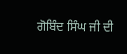ਗੋਬਿੰਦ ਸਿੰਘ ਜੀ ਦੀ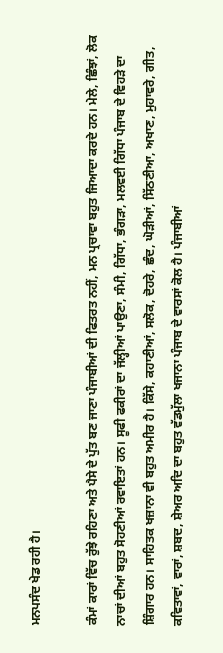ਮਨਪਸੰਦ ਖੇਡ ਰਹੀ ਹੈ।

ਕੰਮਾਂ ਕਾਰਾਂ ਵਿੱਚ ਰੁੱਝੇ ਰਹਿਣਾ ਅਤੇ ਪੈਸੇ ਦੇ ਪੁੱਤ ਬਣ ਜਾਣਾ ਪੰਜਾਬੀਆਂ ਦੀ ਫਿਤਰਤ ਨਹੀਂ, ਮਨ ਪ੍ਰਚਾਵਾ ਬਹੁਤ ਜਿਆਦਾ ਕਰਦੇ ਹਨ। ਮੇਲੇ, ਛਿੰਝਾਂ, ਲੋਕ ਨਾਚਾਂ ਦੀਆਂ ਬਹੁਤ ਸੋਹਣੀਆਂ ਰਵਾਇਤਾਂ ਹਨ। ਸੂਫੀ ਫਕੀਰਾਂ ਦਾ ਜੱਲ੍ਹੀਆਂ ਪਾਉਣਾ, ਸੰਮੀ, ਗਿੱਧਾ, ਭੰਗੜਾ, ਮਲਵਈ ਗਿੱਧਾ ਪੰਜਾਬ ਦੇ ਵਿਹੜੇ ਦਾ ਸ਼ਿੰਗਾਰ ਹਨ। ਸਾਹਿਤਕ ਖਜ਼ਾਨਾ ਵੀ ਬਹੁਤ ਅਮੀਰ ਹੈ। ਕਿੱਸੇ, ਕਹਾਣੀਆਂ, ਸਲੋਕ, ਦੋਹਰੇ, ਛੰਦ, ਘੋੜੀਆਂ, ਸਿੱਠਣੀਆ, ਅਖਾਣ, ਮੁਹਾਵਰੇ, ਗੀਤ, ਕਵਿਤਾਵਾਂ, ਵਾਰਾਂ, ਸ਼ਬਦ, ਸ਼ੇਅਰ ਅਦਿ ਦਾ ਬਹੁਤ ਵੱਡਮੁੱਲਾ ਖਜਾਨਾ ਪੰਜਾਬ ਦੇ ਵਾਰਸਾਂ ਕੋਲ ਹੈ। ਪੰਜਾਬੀਆਂ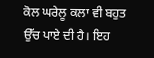ਕੋਲ ਘਰੇਲੂ ਕਲਾ ਵੀ ਬਹੁਤ ਉੱਚ ਪਾਏ ਦੀ ਹੈ। ਇਹ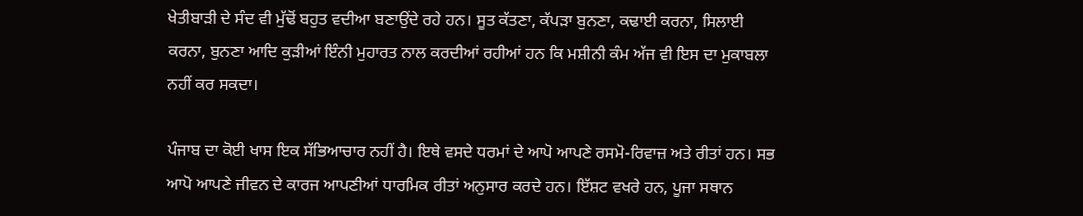ਖੇਤੀਬਾੜੀ ਦੇ ਸੰਦ ਵੀ ਮੁੱਢੋਂ ਬਹੁਤ ਵਦੀਆ ਬਣਾਉਂਦੇ ਰਹੇ ਹਨ। ਸੂਤ ਕੱਤਣਾ, ਕੱਪੜਾ ਬੁਨਣਾ, ਕਢਾਈ ਕਰਨਾ, ਸਿਲਾਈ ਕਰਨਾ, ਬੁਨਣਾ ਆਦਿ ਕੁੜੀਆਂ ਇੰਨੀ ਮੁਹਾਰਤ ਨਾਲ ਕਰਦੀਆਂ ਰਹੀਆਂ ਹਨ ਕਿ ਮਸ਼ੀਨੀ ਕੰਮ ਅੱਜ ਵੀ ਇਸ ਦਾ ਮੁਕਾਬਲਾ ਨਹੀਂ ਕਰ ਸਕਦਾ।

ਪੰਜਾਬ ਦਾ ਕੋਈ ਖਾਸ ਇਕ ਸੱਭਿਆਚਾਰ ਨਹੀਂ ਹੈ। ਇਥੇ ਵਸਦੇ ਧਰਮਾਂ ਦੇ ਆਪੋ ਆਪਣੇ ਰਸਮੋ-ਰਿਵਾਜ਼ ਅਤੇ ਰੀਤਾਂ ਹਨ। ਸਭ ਆਪੋ ਆਪਣੇ ਜੀਵਨ ਦੇ ਕਾਰਜ ਆਪਣੀਆਂ ਧਾਰਮਿਕ ਰੀਤਾਂ ਅਨੁਸਾਰ ਕਰਦੇ ਹਨ। ਇੱਸ਼ਟ ਵਖਰੇ ਹਨ, ਪੂਜਾ ਸਥਾਨ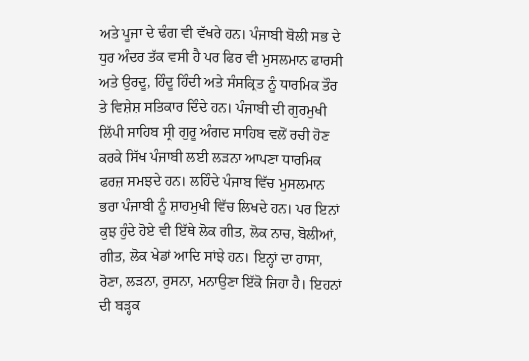ਅਤੇ ਪੂਜਾ ਦੇ ਢੰਗ ਵੀ ਵੱਖਰੇ ਹਨ। ਪੰਜਾਬੀ ਬੋਲੀ ਸਭ ਦੇ ਧੁਰ ਅੰਦਰ ਤੱਕ ਵਸੀ ਹੈ ਪਰ ਫਿਰ ਵੀ ਮੁਸਲਮਾਨ ਫਾਰਸੀ ਅਤੇ ਉਰਦੂ, ਹਿੰਦੂ ਹਿੰਦੀ ਅਤੇ ਸੰਸਕ੍ਰਿਤ ਨੂੰ ਧਾਰਮਿਕ ਤੌਰ ਤੇ ਵਿਸ਼ੇਸ਼ ਸਤਿਕਾਰ ਦਿੰਦੇ ਹਨ। ਪੰਜਾਬੀ ਦੀ ਗੁਰਮੁਖੀ ਲਿੱਪੀ ਸਾਹਿਬ ਸ੍ਰੀ ਗੁਰੂ ਅੰਗਦ ਸਾਹਿਬ ਵਲੋਂ ਰਚੀ ਹੋਣ ਕਰਕੇ ਸਿੱਖ ਪੰਜਾਬੀ ਲਈ ਲੜਨਾ ਆਪਣਾ ਧਾਰਮਿਕ ਫਰਜ਼ ਸਮਝਦੇ ਹਨ। ਲਹਿੰਦੇ ਪੰਜਾਬ ਵਿੱਚ ਮੁਸਲਮਾਨ ਭਰਾ ਪੰਜਾਬੀ ਨੂੰ ਸ਼ਾਹਮੁਖੀ ਵਿੱਚ ਲਿਖਦੇ ਹਨ। ਪਰ ਇਨਾਂ ਕੁਝ ਹੁੰਦੇ ਹੋਏ ਵੀ ਇੱਥੇ ਲੋਕ ਗੀਤ, ਲੋਕ ਨਾਚ, ਬੋਲੀਆਂ, ਗੀਤ, ਲੋਕ ਖੇਡਾਂ ਆਦਿ ਸਾਂਝੇ ਹਨ। ਇਨ੍ਹਾਂ ਦਾ ਹਾਸਾ, ਰੋਣਾ, ਲੜਨਾ, ਰੁਸਨਾ, ਮਨਾਉਣਾ ਇੱਕੋ ਜਿਹਾ ਹੈ। ਇਹਨਾਂ ਦੀ ਬੜ੍ਹਕ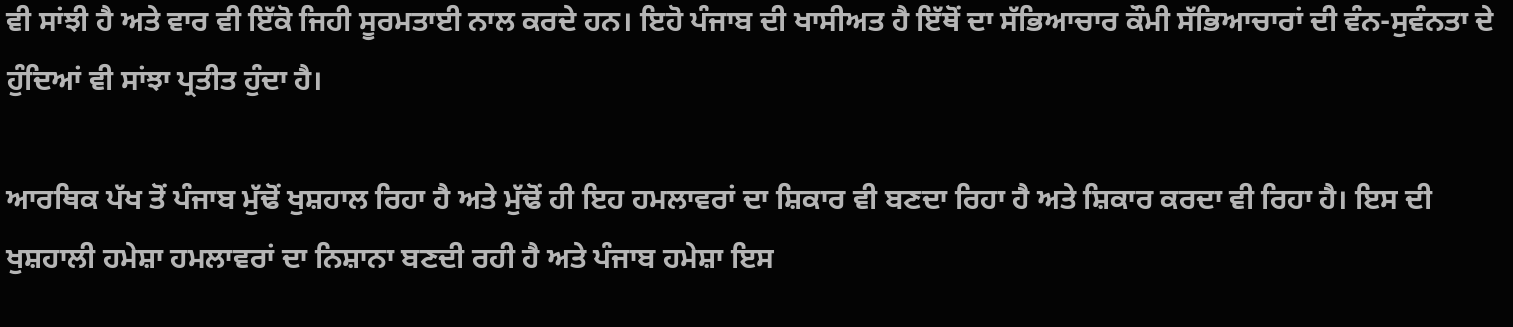ਵੀ ਸਾਂਝੀ ਹੈ ਅਤੇ ਵਾਰ ਵੀ ਇੱਕੋ ਜਿਹੀ ਸੂਰਮਤਾਈ ਨਾਲ ਕਰਦੇ ਹਨ। ਇਹੋ ਪੰਜਾਬ ਦੀ ਖਾਸੀਅਤ ਹੈ ਇੱਥੋਂ ਦਾ ਸੱਭਿਆਚਾਰ ਕੌਮੀ ਸੱਭਿਆਚਾਰਾਂ ਦੀ ਵੰਨ-ਸੁਵੰਨਤਾ ਦੇ ਹੁੰਦਿਆਂ ਵੀ ਸਾਂਝਾ ਪ੍ਰਤੀਤ ਹੁੰਦਾ ਹੈ।

ਆਰਥਿਕ ਪੱਖ ਤੋਂ ਪੰਜਾਬ ਮੁੱਢੋਂ ਖੁਸ਼ਹਾਲ ਰਿਹਾ ਹੈ ਅਤੇ ਮੁੱਢੋਂ ਹੀ ਇਹ ਹਮਲਾਵਰਾਂ ਦਾ ਸ਼ਿਕਾਰ ਵੀ ਬਣਦਾ ਰਿਹਾ ਹੈ ਅਤੇ ਸ਼ਿਕਾਰ ਕਰਦਾ ਵੀ ਰਿਹਾ ਹੈ। ਇਸ ਦੀ ਖੁਸ਼ਹਾਲੀ ਹਮੇਸ਼ਾ ਹਮਲਾਵਰਾਂ ਦਾ ਨਿਸ਼ਾਨਾ ਬਣਦੀ ਰਹੀ ਹੈ ਅਤੇ ਪੰਜਾਬ ਹਮੇਸ਼ਾ ਇਸ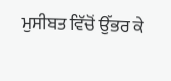ਮੁਸੀਬਤ ਵਿੱਚੋਂ ਉੱਭਰ ਕੇ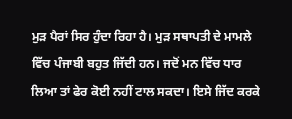ਮੁੜ ਪੈਰਾਂ ਸਿਰ ਹੁੰਦਾ ਰਿਹਾ ਹੈ। ਮੁੜ ਸਥਾਪਤੀ ਦੇ ਮਾਮਲੇ ਵਿੱਚ ਪੰਜਾਬੀ ਬਹੁਤ ਜਿੱਦੀ ਹਨ। ਜਦੋਂ ਮਨ ਵਿੱਚ ਧਾਰ ਲਿਆ ਤਾਂ ਫੇਰ ਕੋਈ ਨਹੀਂ ਟਾਲ ਸਕਦਾ। ਇਸੇ ਜਿੱਦ ਕਰਕੇ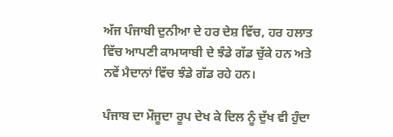ਅੱਜ ਪੰਜਾਬੀ ਦੁਨੀਆ ਦੇ ਹਰ ਦੇਸ਼ ਵਿੱਚ, ਹਰ ਹਲਾਤ ਵਿੱਚ ਆਪਣੀ ਕਾਮਯਾਬੀ ਦੇ ਝੰਡੇ ਗੱਡ ਚੁੱਕੇ ਹਨ ਅਤੇ ਨਵੇਂ ਮੈਦਾਨਾਂ ਵਿੱਚ ਝੰਡੇ ਗੱਡ ਰਹੇ ਹਨ।

ਪੰਜਾਬ ਦਾ ਮੌਜੂਦਾ ਰੂਪ ਦੇਖ ਕੇ ਦਿਲ ਨੂੰ ਦੁੱਖ ਵੀ ਹੁੰਦਾ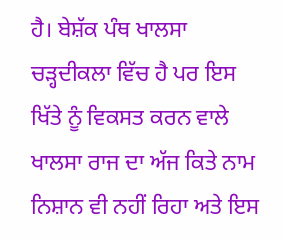ਹੈ। ਬੇਸ਼ੱਕ ਪੰਥ ਖਾਲਸਾ ਚੜ੍ਹਦੀਕਲਾ ਵਿੱਚ ਹੈ ਪਰ ਇਸ ਖਿੱਤੇ ਨੂੰ ਵਿਕਸਤ ਕਰਨ ਵਾਲੇ ਖਾਲਸਾ ਰਾਜ ਦਾ ਅੱਜ ਕਿਤੇ ਨਾਮ ਨਿਸ਼ਾਨ ਵੀ ਨਹੀਂ ਰਿਹਾ ਅਤੇ ਇਸ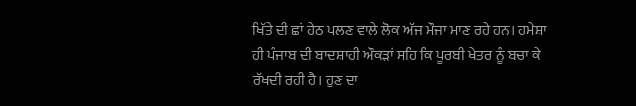ਖਿੱਤੇ ਦੀ ਛਾਂ ਹੇਠ ਪਲਣ ਵਾਲੇ ਲੋਕ ਅੱਜ ਮੌਜਾ ਮਾਣ ਰਹੇ ਹਨ। ਹਮੇਸ਼ਾ ਹੀ ਪੰਜਾਬ ਦੀ ਬਾਦਸ਼ਾਹੀ ਔਕੜਾਂ ਸਹਿ ਕਿ ਪੂਰਬੀ ਖੇਤਰ ਨੂੰ ਬਚਾ ਕੇ ਰੱਖਦੀ ਰਹੀ ਹੈ। ਹੁਣ ਦਾ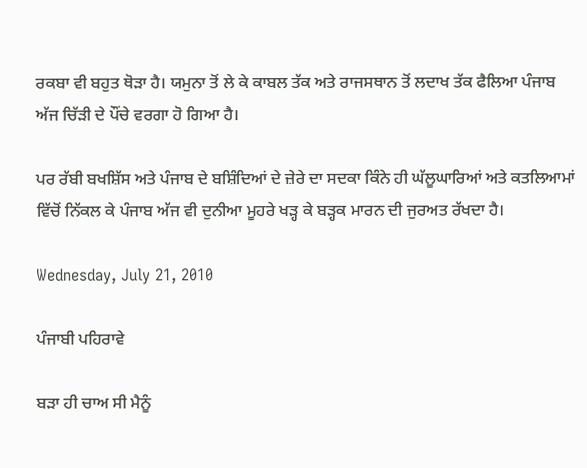ਰਕਬਾ ਵੀ ਬਹੁਤ ਥੋੜਾ ਹੈ। ਯਮੁਨਾ ਤੋਂ ਲੇ ਕੇ ਕਾਬਲ ਤੱਕ ਅਤੇ ਰਾਜਸਥਾਨ ਤੋਂ ਲਦਾਖ ਤੱਕ ਫੈਲਿਆ ਪੰਜਾਬ ਅੱਜ ਚਿੱੜੀ ਦੇ ਪੌਂਚੇ ਵਰਗਾ ਹੋ ਗਿਆ ਹੈ।

ਪਰ ਰੱਬੀ ਬਖਸ਼ਿੱਸ ਅਤੇ ਪੰਜਾਬ ਦੇ ਬਸ਼ਿੰਦਿਆਂ ਦੇ ਜ਼ੇਰੇ ਦਾ ਸਦਕਾ ਕਿੰਨੇ ਹੀ ਘੱਲੂਘਾਰਿਆਂ ਅਤੇ ਕਤਲਿਆਮਾਂ ਵਿੱਚੋਂ ਨਿੱਕਲ ਕੇ ਪੰਜਾਬ ਅੱਜ ਵੀ ਦੁਨੀਆ ਮੂਹਰੇ ਖੜ੍ਹ ਕੇ ਬੜ੍ਹਕ ਮਾਰਨ ਦੀ ਜੁਰਅਤ ਰੱਖਦਾ ਹੈ।

Wednesday, July 21, 2010

ਪੰਜਾਬੀ ਪਹਿਰਾਵੇ

ਬੜਾ ਹੀ ਚਾਅ ਸੀ ਮੈਨੂੰ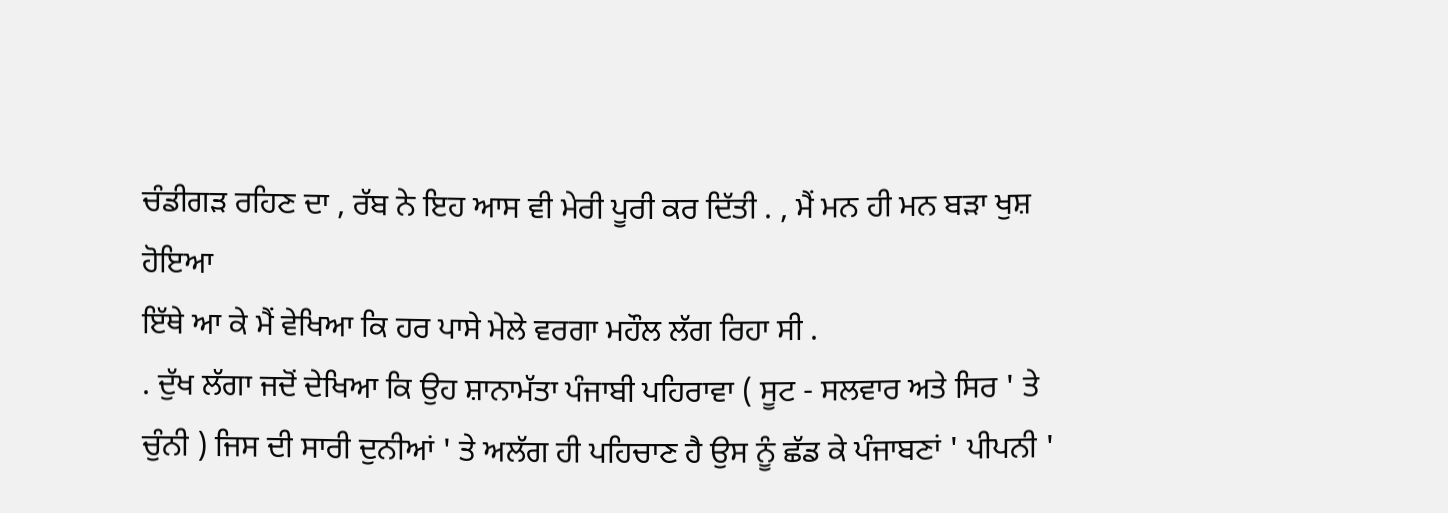ਚੰਡੀਗੜ ਰਹਿਣ ਦਾ , ਰੱਬ ਨੇ ਇਹ ਆਸ ਵੀ ਮੇਰੀ ਪੂਰੀ ਕਰ ਦਿੱਤੀ . , ਮੈਂ ਮਨ ਹੀ ਮਨ ਬੜਾ ਖੁਸ਼ ਹੋਇਆ
ਇੱਥੇ ਆ ਕੇ ਮੈਂ ਵੇਖਿਆ ਕਿ ਹਰ ਪਾਸੇ ਮੇਲੇ ਵਰਗਾ ਮਹੌਲ ਲੱਗ ਰਿਹਾ ਸੀ .
. ਦੁੱਖ ਲੱਗਾ ਜਦੋਂ ਦੇਖਿਆ ਕਿ ਉਹ ਸ਼ਾਨਾਮੱਤਾ ਪੰਜਾਬੀ ਪਹਿਰਾਵਾ ( ਸੂਟ - ਸਲਵਾਰ ਅਤੇ ਸਿਰ ' ਤੇ ਚੁੰਨੀ ) ਜਿਸ ਦੀ ਸਾਰੀ ਦੁਨੀਆਂ ' ਤੇ ਅਲੱਗ ਹੀ ਪਹਿਚਾਣ ਹੈ ਉਸ ਨੂੰ ਛੱਡ ਕੇ ਪੰਜਾਬਣਾਂ ' ਪੀਪਨੀ '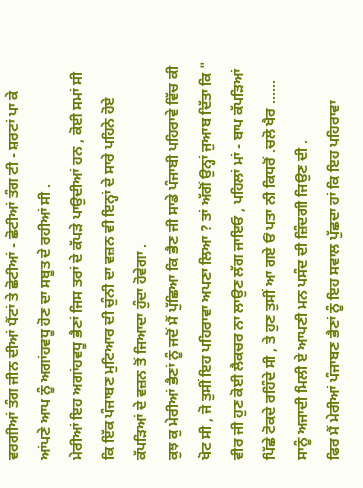ਵਰਗੀਆਂ ਤੰਗ ਜੀਨ ਦੀਆਂ ਪੈਂਟਾਂ ਤੇ ਛੋਟੀਆਂ - ਛੋਟੀਆਂ ਤੰਗ ਟੀ - ਸ਼ਰਟਾਂ ਪਾ ਕੇ ਆਂਪਣੇ ਆਪ ਨੂੰ ਅਗਾਂਹਵਧੂ ਹੋਣ ਦਾ ਸਬੂਤ ਦੇ ਰਹੀਆਂ ਸੀ .
ਮੇਰੀਆਂ ਇਹ ਅਗਾਂਹਵਧੂ ਭੈਣਾਂ ਜਿਸ ਤਰਾਂ ਦੇ ਕੱਪੜੇ ਪਾਉਦੀਆਂ ਹਨ , ਕੋਈ ਸਮਾਂ ਸੀ ਕਿ ਇੱਕ ਪੰਜਾਬਣ ਮੁਟਿਆਰ ਦੀ ਚੁੰਨੀ ਦਾ ਵਜ਼ਨ ਵੀ ਇਨ੍ਹਾਂ ਦੇ ਸਾਰੇ ਪਹਿਨੇ ਹੋਏ ਕੱਪੜਿਆਂ ਦੇ ਵਜ਼ਨ ਤੋਂ ਜਿਆਦਾ ਹੁੰਦਾ ਹੋਵੇਗਾ .
ਕੁਝ ਕੁ ਮੇਰੀਆਂ ਭੈਣਾਂ ਨੂੰ ਜਦੋਂ ਮੈਂ ਪੁੱਛਿਆ ਕਿ ਭੈਣ ਜੀ ਸਾਡੇ ਪੰਜਾਬੀ ਪਹਿਰਾਵੇ ਵਿੱਚ ਕੀ ਖੋਟ ਸੀ , ਜੋ ਤੁਸੀਂ ਇਹ ਪਹਿਰਾਵਾ ਅਪਣਾ ਲਿਆ ? ਤਾਂ ਅੱਗੋਂ ਉਨ੍ਹਾਂ ਜੁਆਬ ਦਿੱਤਾ ਕਿ " ਵੀਰ ਜੀ ਹੁਣ ਕੋਈ ਲੈਕਚਰ ਨਾ ਲਾਉਣ ਲੱਗ ਜਾਇਓ , ਪਹਿਲਾਂ ਮਾਂ - ਬਾਪ ਕੱਪੜਿਆਂ ਪਿੱਛੇ ਟੋਕਦੇ ਰਹਿੰਦੇ ਸੀ , ਤੇ ਹੁਣ ਤੁਸੀਂ ਆ ਗਏ ਓਂ ਪਤਾ ਨੀ ਕਿਧਰੋਂ .ਚਲੋ ਖੈਰ ...... ਸਾਨੂੰ ਅਜਾਦੀ ਮਿਲੀ ਏ ਆਪਣੀ ਮਨ ਪਸੰਦ ਦੀ ਜ਼ਿੰਦਗੀ ਜਿਉਣ ਦੀ .
ਫਿਰ ਮੈਂ ਮੇਰੀਆਂ ਪੰਜਾਬਣ ਭੈਣਾਂ ਨੂੰ ਇਹ ਸਵਾਲ ਪੁੱਛਦਾ ਹਾਂ ਕਿ ਇਹ ਪਹਿਰਾਵਾ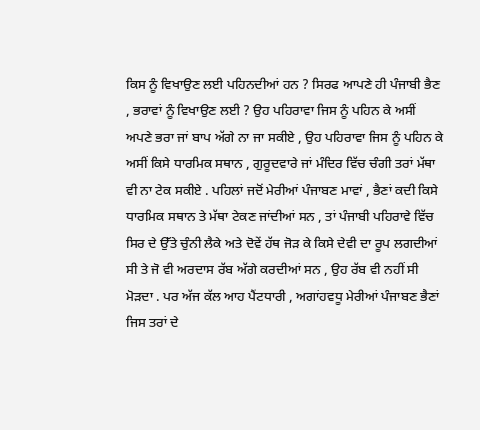ਕਿਸ ਨੂੰ ਵਿਖਾਉਣ ਲਈ ਪਹਿਨਦੀਆਂ ਹਨ ? ਸਿਰਫ ਆਪਣੇ ਹੀ ਪੰਜਾਬੀ ਭੈਣ , ਭਰਾਵਾਂ ਨੂੰ ਵਿਖਾਉਣ ਲਈ ? ਉਹ ਪਹਿਰਾਵਾ ਜਿਸ ਨੂੰ ਪਹਿਨ ਕੇ ਅਸੀਂ ਅਪਣੇ ਭਰਾ ਜਾਂ ਬਾਪ ਅੱਗੇ ਨਾ ਜਾ ਸਕੀਏ , ਉਹ ਪਹਿਰਾਵਾ ਜਿਸ ਨੂੰ ਪਹਿਨ ਕੇ ਅਸੀਂ ਕਿਸੇ ਧਾਰਮਿਕ ਸਥਾਨ , ਗੁਰੂਦਵਾਰੇ ਜਾਂ ਮੰਦਿਰ ਵਿੱਚ ਚੰਗੀ ਤਰਾਂ ਮੱਥਾ ਵੀ ਨਾ ਟੇਕ ਸਕੀਏ . ਪਹਿਲਾਂ ਜਦੋਂ ਮੇਰੀਆਂ ਪੰਜਾਬਣ ਮਾਵਾਂ , ਭੈਣਾਂ ਕਦੀ ਕਿਸੇ ਧਾਰਮਿਕ ਸਥਾਨ ਤੇ ਮੱਥਾ ਟੇਕਣ ਜਾਂਦੀਆਂ ਸਨ , ਤਾਂ ਪੰਜਾਬੀ ਪਹਿਰਾਵੇ ਵਿੱਚ ਸਿਰ ਦੇ ਉੱਤੇ ਚੁੰਨੀ ਲੈਕੇ ਅਤੇ ਦੋਵੇਂ ਹੱਥ ਜੋੜ ਕੇ ਕਿਸੇ ਦੇਵੀ ਦਾ ਰੂਪ ਲਗਦੀਆਂ ਸੀ ਤੇ ਜੋ ਵੀ ਅਰਦਾਸ ਰੱਬ ਅੱਗੇ ਕਰਦੀਆਂ ਸਨ , ਉਹ ਰੱਬ ਵੀ ਨਹੀਂ ਸੀ ਮੋੜਦਾ . ਪਰ ਅੱਜ ਕੱਲ ਆਹ ਪੈਂਟਧਾਰੀ , ਅਗਾਂਹਵਧੂ ਮੇਰੀਆਂ ਪੰਜਾਬਣ ਭੈਣਾਂ ਜਿਸ ਤਰਾਂ ਦੇ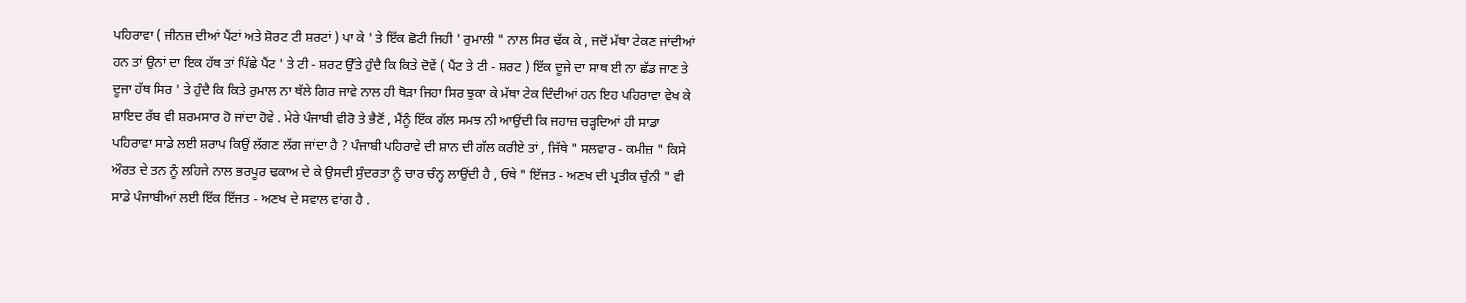ਪਹਿਰਾਵਾ ( ਜੀਨਜ਼ ਦੀਆਂ ਪੈਂਟਾਂ ਅਤੇ ਸ਼ੋਰਟ ਟੀ ਸ਼ਰਟਾਂ ) ਪਾ ਕੇ ' ਤੇ ਇੱਕ ਛੋਟੀ ਜਿਹੀ ' ਰੁਮਾਲੀ " ਨਾਲ ਸਿਰ ਢੱਕ ਕੇ , ਜਦੋਂ ਮੱਥਾ ਟੇਕਣ ਜਾਂਦੀਆਂ ਹਨ ਤਾਂ ਉਨਾਂ ਦਾ ਇਕ ਹੱਥ ਤਾਂ ਪਿੱਛੇ ਪੈਂਟ ' ਤੇ ਟੀ - ਸ਼ਰਟ ਉੱਤੇ ਹੁੰਦੈ ਕਿ ਕਿਤੇ ਦੋਵੇਂ ( ਪੈਂਟ ਤੇ ਟੀ - ਸ਼ਰਟ ) ਇੱਕ ਦੂਜੇ ਦਾ ਸਾਥ ਈ ਨਾ ਛੱਡ ਜਾਣ ਤੇ ਦੂਜਾ ਹੱਥ ਸਿਰ ' ਤੇ ਹੁੰਦੈ ਕਿ ਕਿਤੇ ਰੁਮਾਲ ਨਾ ਥੱਲੇ ਗਿਰ ਜਾਵੇ ਨਾਲ ਹੀ ਥੋੜਾ ਜਿਹਾ ਸਿਰ ਝੁਕਾ ਕੇ ਮੱਥਾ ਟੇਕ ਦਿੰਦੀਆਂ ਹਨ ਇਹ ਪਹਿਰਾਵਾ ਵੇਖ ਕੇ ਸ਼ਾਇਦ ਰੱਬ ਵੀ ਸ਼ਰਮਸਾਰ ਹੋ ਜਾਂਦਾ ਹੋਵੇ . ਮੇਰੇ ਪੰਜਾਬੀ ਵੀਰੋ ਤੇ ਭੈਣੋਂ , ਮੈਂਨੂੰ ਇੱਕ ਗੱਲ ਸਮਝ ਨੀ ਆਉਂਦੀ ਕਿ ਜਹਾਜ਼ ਚੜ੍ਹਦਿਆਂ ਹੀ ਸਾਡਾ ਪਹਿਰਾਵਾ ਸਾਡੇ ਲਈ ਸ਼ਰਾਪ ਕਿਉਂ ਲੱਗਣ ਲੱਗ ਜਾਂਦਾ ਹੈ ? ਪੰਜਾਬੀ ਪਹਿਰਾਵੇ ਦੀ ਸ਼ਾਨ ਦੀ ਗੱਲ ਕਰੀਏ ਤਾਂ , ਜਿੱਥੇ " ਸਲਵਾਰ - ਕਮੀਜ਼ " ਕਿਸੇ ਔਰਤ ਦੇ ਤਨ ਨੂੰ ਲਹਿਜੇ ਨਾਲ ਭਰਪੂਰ ਢਕਾਅ ਦੇ ਕੇ ਉਸਦੀ ਸੁੰਦਰਤਾ ਨੂੰ ਚਾਰ ਚੰਨ੍ਹ ਲਾਉਂਦੀ ਹੈ , ਓਥੇ " ਇੱਜਤ - ਅਣਖ ਦੀ ਪ੍ਰਤੀਕ ਚੁੰਨੀ " ਵੀ ਸਾਡੇ ਪੰਜਾਬੀਆਂ ਲਈ ਇੱਕ ਇੱਜਤ - ਅਣਖ ਦੇ ਸਵਾਲ ਵਾਂਗ ਹੈ .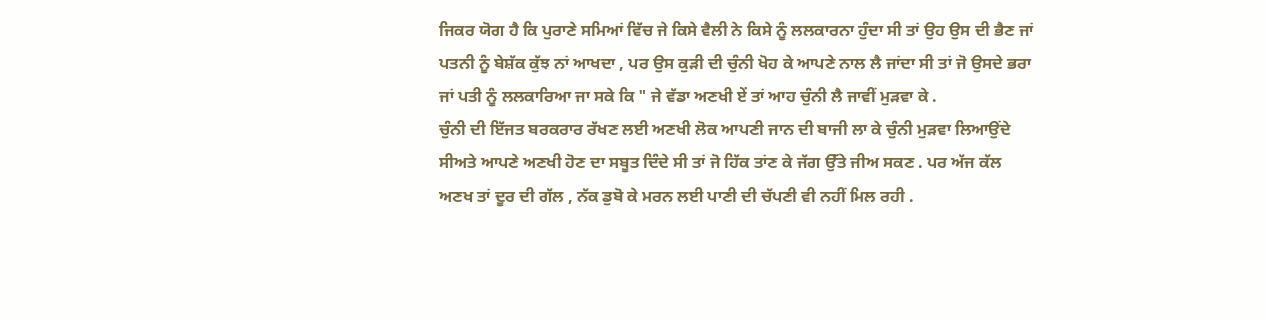ਜਿਕਰ ਯੋਗ ਹੈ ਕਿ ਪੁਰਾਣੇ ਸਮਿਆਂ ਵਿੱਚ ਜੇ ਕਿਸੇ ਵੈਲੀ ਨੇ ਕਿਸੇ ਨੂੰ ਲਲਕਾਰਨਾ ਹੁੰਦਾ ਸੀ ਤਾਂ ਉਹ ਉਸ ਦੀ ਭੈਣ ਜਾਂ ਪਤਨੀ ਨੂੰ ਬੇਸ਼ੱਕ ਕੁੱਝ ਨਾਂ ਆਖਦਾ , ਪਰ ਉਸ ਕੁੜੀ ਦੀ ਚੁੰਨੀ ਖੋਹ ਕੇ ਆਪਣੇ ਨਾਲ ਲੈ ਜਾਂਦਾ ਸੀ ਤਾਂ ਜੋ ਉਸਦੇ ਭਰਾ ਜਾਂ ਪਤੀ ਨੂੰ ਲਲਕਾਰਿਆ ਜਾ ਸਕੇ ਕਿ " ਜੇ ਵੱਡਾ ਅਣਖੀ ਏਂ ਤਾਂ ਆਹ ਚੁੰਨੀ ਲੈ ਜਾਵੀਂ ਮੁੜਵਾ ਕੇ .
ਚੁੰਨੀ ਦੀ ਇੱਜਤ ਬਰਕਰਾਰ ਰੱਖਣ ਲਈ ਅਣਖੀ ਲੋਕ ਆਪਣੀ ਜਾਨ ਦੀ ਬਾਜੀ ਲਾ ਕੇ ਚੁੰਨੀ ਮੁੜਵਾ ਲਿਆਉਂਦੇ ਸੀਅਤੇ ਆਪਣੇ ਅਣਖੀ ਹੋਣ ਦਾ ਸਬੂਤ ਦਿੰਦੇ ਸੀ ਤਾਂ ਜੋ ਹਿੱਕ ਤਾਂਣ ਕੇ ਜੱਗ ਉੱਤੇ ਜੀਅ ਸਕਣ . ਪਰ ਅੱਜ ਕੱਲ ਅਣਖ ਤਾਂ ਦੂਰ ਦੀ ਗੱਲ , ਨੱਕ ਡੁਬੋ ਕੇ ਮਰਨ ਲਈ ਪਾਣੀ ਦੀ ਚੱਪਣੀ ਵੀ ਨਹੀਂ ਮਿਲ ਰਹੀ .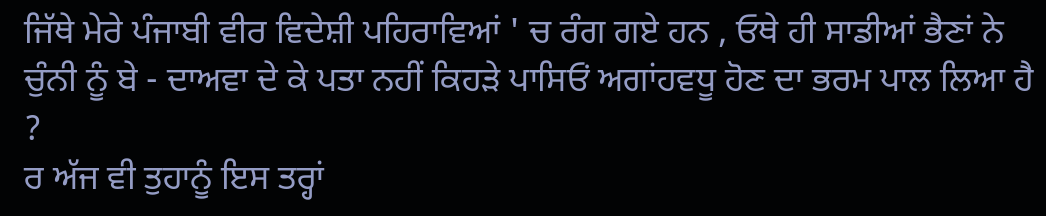ਜਿੱਥੇ ਮੇਰੇ ਪੰਜਾਬੀ ਵੀਰ ਵਿਦੇਸ਼ੀ ਪਹਿਰਾਵਿਆਂ ' ਚ ਰੰਗ ਗਏ ਹਨ , ਓਥੇ ਹੀ ਸਾਡੀਆਂ ਭੈਣਾਂ ਨੇ ਚੁੰਨੀ ਨੂੰ ਬੇ - ਦਾਅਵਾ ਦੇ ਕੇ ਪਤਾ ਨਹੀਂ ਕਿਹੜੇ ਪਾਸਿਓਂ ਅਗਾਂਹਵਧੂ ਹੋਣ ਦਾ ਭਰਮ ਪਾਲ ਲਿਆ ਹੈ ?
ਰ ਅੱਜ ਵੀ ਤੁਹਾਨੂੰ ਇਸ ਤਰ੍ਹਾਂ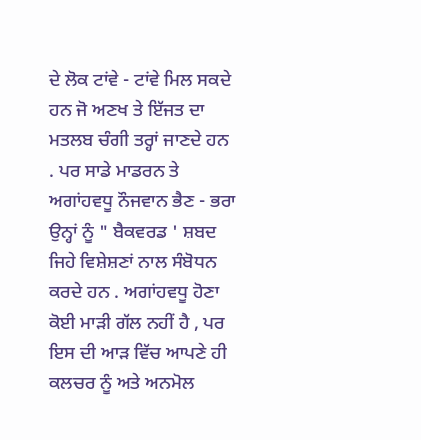ਦੇ ਲੋਕ ਟਾਂਵੇ - ਟਾਂਵੇ ਮਿਲ ਸਕਦੇ ਹਨ ਜੋ ਅਣਖ ਤੇ ਇੱਜਤ ਦਾ ਮਤਲਬ ਚੰਗੀ ਤਰ੍ਹਾਂ ਜਾਣਦੇ ਹਨ . ਪਰ ਸਾਡੇ ਮਾਡਰਨ ਤੇ ਅਗਾਂਹਵਧੂ ਨੌਜਵਾਨ ਭੈਣ - ਭਰਾ ਉਨ੍ਹਾਂ ਨੂੰ " ਬੈਕਵਰਡ ' ਸ਼ਬਦ ਜਿਹੇ ਵਿਸ਼ੇਸ਼ਣਾਂ ਨਾਲ ਸੰਬੋਧਨ ਕਰਦੇ ਹਨ . ਅਗਾਂਹਵਧੂ ਹੋਣਾ ਕੋਈ ਮਾੜੀ ਗੱਲ ਨਹੀਂ ਹੈ , ਪਰ ਇਸ ਦੀ ਆੜ ਵਿੱਚ ਆਪਣੇ ਹੀ ਕਲਚਰ ਨੂੰ ਅਤੇ ਅਨਮੋਲ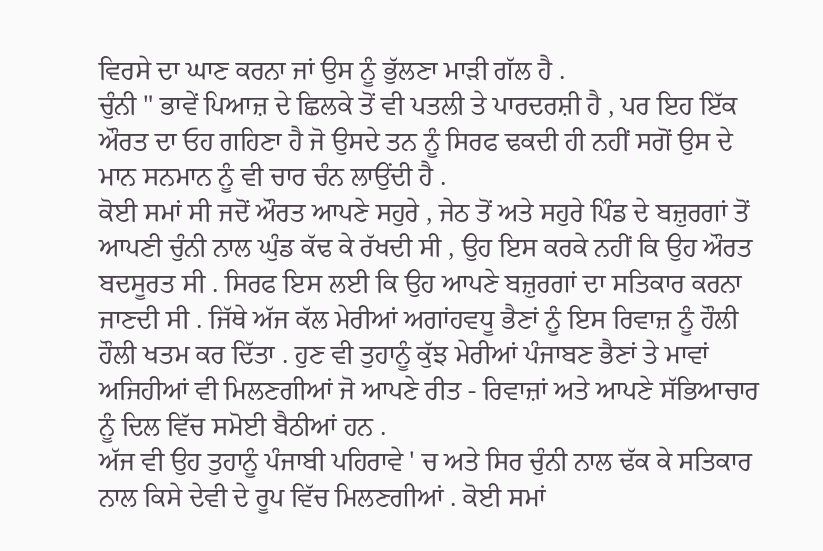ਵਿਰਸੇ ਦਾ ਘਾਣ ਕਰਨਾ ਜਾਂ ਉਸ ਨੂੰ ਭੁੱਲਣਾ ਮਾੜੀ ਗੱਲ ਹੈ .
ਚੁੰਨੀ " ਭਾਵੇਂ ਪਿਆਜ਼ ਦੇ ਛਿਲਕੇ ਤੋਂ ਵੀ ਪਤਲੀ ਤੇ ਪਾਰਦਰਸ਼ੀ ਹੈ , ਪਰ ਇਹ ਇੱਕ ਔਰਤ ਦਾ ਓਹ ਗਹਿਣਾ ਹੈ ਜੋ ਉਸਦੇ ਤਨ ਨੂੰ ਸਿਰਫ ਢਕਦੀ ਹੀ ਨਹੀਂ ਸਗੋਂ ਉਸ ਦੇ ਮਾਨ ਸਨਮਾਨ ਨੂੰ ਵੀ ਚਾਰ ਚੰਨ ਲਾਉਂਦੀ ਹੈ .
ਕੋਈ ਸਮਾਂ ਸੀ ਜਦੋਂ ਔਰਤ ਆਪਣੇ ਸਹੁਰੇ , ਜੇਠ ਤੋਂ ਅਤੇ ਸਹੁਰੇ ਪਿੰਡ ਦੇ ਬਜ਼ੁਰਗਾਂ ਤੋਂ ਆਪਣੀ ਚੁੰਨੀ ਨਾਲ ਘੁੰਡ ਕੱਢ ਕੇ ਰੱਖਦੀ ਸੀ , ਉਹ ਇਸ ਕਰਕੇ ਨਹੀਂ ਕਿ ਉਹ ਔਰਤ ਬਦਸੂਰਤ ਸੀ . ਸਿਰਫ ਇਸ ਲਈ ਕਿ ਉਹ ਆਪਣੇ ਬਜ਼ੁਰਗਾਂ ਦਾ ਸਤਿਕਾਰ ਕਰਨਾ ਜਾਣਦੀ ਸੀ . ਜਿੱਥੇ ਅੱਜ ਕੱਲ ਮੇਰੀਆਂ ਅਗਾਂਹਵਧੂ ਭੈਣਾਂ ਨੂੰ ਇਸ ਰਿਵਾਜ਼ ਨੂੰ ਹੌਲੀ ਹੌਲੀ ਖਤਮ ਕਰ ਦਿੱਤਾ . ਹੁਣ ਵੀ ਤੁਹਾਨੂੰ ਕੁੱਝ ਮੇਰੀਆਂ ਪੰਜਾਬਣ ਭੈਣਾਂ ਤੇ ਮਾਵਾਂ ਅਜਿਹੀਆਂ ਵੀ ਮਿਲਣਗੀਆਂ ਜੋ ਆਪਣੇ ਰੀਤ - ਰਿਵਾਜ਼ਾਂ ਅਤੇ ਆਪਣੇ ਸੱਭਿਆਚਾਰ ਨੂੰ ਦਿਲ ਵਿੱਚ ਸਮੋਈ ਬੈਠੀਆਂ ਹਨ .
ਅੱਜ ਵੀ ਉਹ ਤੁਹਾਨੂੰ ਪੰਜਾਬੀ ਪਹਿਰਾਵੇ ' ਚ ਅਤੇ ਸਿਰ ਚੁੰਨੀ ਨਾਲ ਢੱਕ ਕੇ ਸਤਿਕਾਰ ਨਾਲ ਕਿਸੇ ਦੇਵੀ ਦੇ ਰੂਪ ਵਿੱਚ ਮਿਲਣਗੀਆਂ . ਕੋਈ ਸਮਾਂ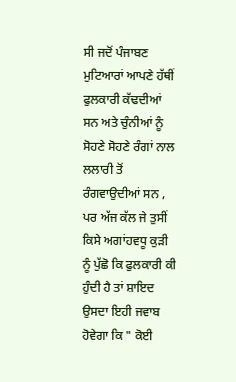ਸੀ ਜਦੋਂ ਪੰਜਾਬਣ ਮੁਟਿਆਰਾਂ ਆਪਣੇ ਹੱਥੀਂ ਫੁਲਕਾਰੀ ਕੱਢਦੀਆਂ ਸਨ ਅਤੇ ਚੁੰਨੀਆਂ ਨੂੰ ਸੋਹਣੇ ਸੋਹਣੇ ਰੰਗਾਂ ਨਾਲ ਲਲਾਰੀ ਤੋਂ ਰੰਗਵਾਉਦੀਆਂ ਸਨ , ਪਰ ਅੱਜ ਕੱਲ ਜੇ ਤੁਸੀਂ ਕਿਸੇ ਅਗਾਂਹਵਧੂ ਕੁੜੀ ਨੂੰ ਪੁੱਛੋ ਕਿ ਫੁਲਕਾਰੀ ਕੀ ਹੁੰਦੀ ਹੈ ਤਾਂ ਸ਼ਾਇਦ ਉਸਦਾ ਇਹੀ ਜਵਾਬ ਹੋਵੇਗਾ ਕਿ " ਕੋਈ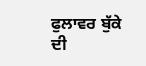ਫੁਲਾਵਰ ਬੁੱਕੇ ਦੀ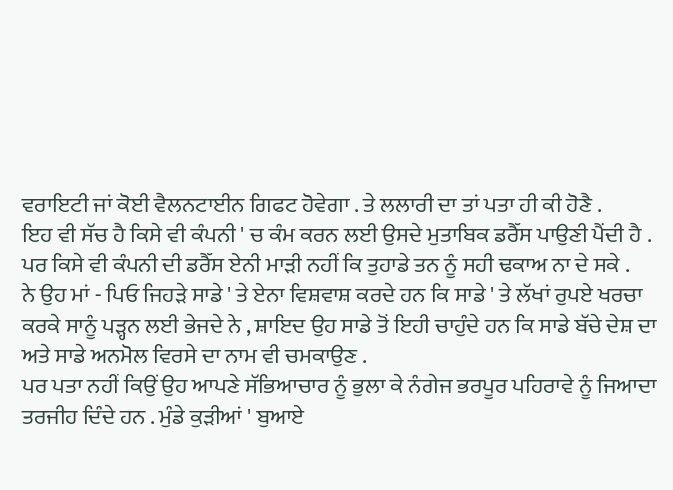ਵਰਾਇਟੀ ਜਾਂ ਕੋਈ ਵੈਲਨਟਾਈਨ ਗਿਫਟ ਹੋਵੇਗਾ . ਤੇ ਲਲਾਰੀ ਦਾ ਤਾਂ ਪਤਾ ਹੀ ਕੀ ਹੋਣੈ .
ਇਹ ਵੀ ਸੱਚ ਹੈ ਕਿਸੇ ਵੀ ਕੰਪਨੀ ' ਚ ਕੰਮ ਕਰਨ ਲਈ ਉਸਦੇ ਮੁਤਾਬਿਕ ਡਰੈੱਸ ਪਾਉਣੀ ਪੈਂਦੀ ਹੈ .
ਪਰ ਕਿਸੇ ਵੀ ਕੰਪਨੀ ਦੀ ਡਰੈੱਸ ਏਨੀ ਮਾੜੀ ਨਹੀਂ ਕਿ ਤੁਹਾਡੇ ਤਨ ਨੂੰ ਸਹੀ ਢਕਾਅ ਨਾ ਦੇ ਸਕੇ .
ਨੇ ਉਹ ਮਾਂ - ਪਿਓ ਜਿਹੜੇ ਸਾਡੇ ' ਤੇ ਏਨਾ ਵਿਸ਼ਵਾਸ਼ ਕਰਦੇ ਹਨ ਕਿ ਸਾਡੇ ' ਤੇ ਲੱਖਾਂ ਰੁਪਏ ਖਰਚਾ ਕਰਕੇ ਸਾਨੂੰ ਪੜ੍ਹਨ ਲਈ ਭੇਜਦੇ ਨੇ , ਸ਼ਾਇਦ ਉਹ ਸਾਡੇ ਤੋਂ ਇਹੀ ਚਾਹੁੰਦੇ ਹਨ ਕਿ ਸਾਡੇ ਬੱਚੇ ਦੇਸ਼ ਦਾ ਅਤੇ ਸਾਡੇ ਅਨਮੋਲ ਵਿਰਸੇ ਦਾ ਨਾਮ ਵੀ ਚਮਕਾਉਣ .
ਪਰ ਪਤਾ ਨਹੀਂ ਕਿਉਂ ਉਹ ਆਪਣੇ ਸੱਭਿਆਚਾਰ ਨੂੰ ਭੁਲਾ ਕੇ ਨੰਗੇਜ ਭਰਪੂਰ ਪਹਿਰਾਵੇ ਨੂੰ ਜਿਆਦਾ ਤਰਜੀਹ ਦਿੰਦੇ ਹਨ . ਮੁੰਡੇ ਕੁੜੀਆਂ ' ਬੁਆਏ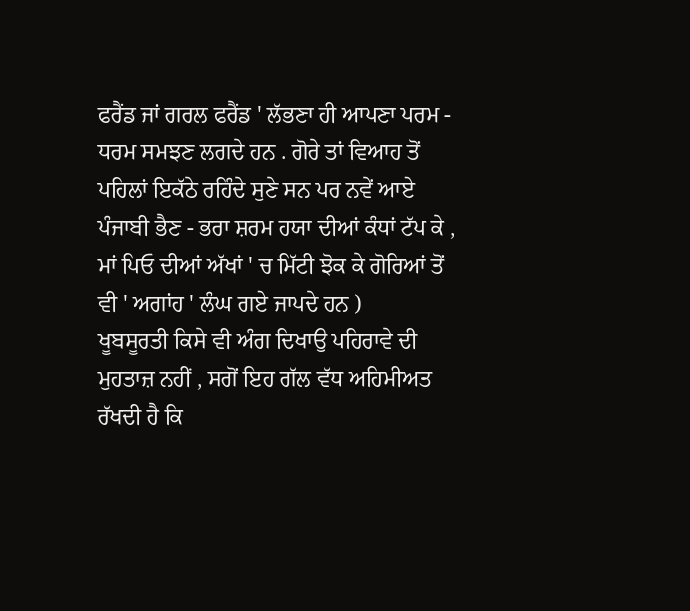ਫਰੈਂਡ ਜਾਂ ਗਰਲ ਫਰੈਂਡ ' ਲੱਭਣਾ ਹੀ ਆਪਣਾ ਪਰਮ - ਧਰਮ ਸਮਝਣ ਲਗਦੇ ਹਨ . ਗੋਰੇ ਤਾਂ ਵਿਆਹ ਤੋਂ ਪਹਿਲਾਂ ਇਕੱਠੇ ਰਹਿੰਦੇ ਸੁਣੇ ਸਨ ਪਰ ਨਵੇਂ ਆਏ ਪੰਜਾਬੀ ਭੈਣ - ਭਰਾ ਸ਼ਰਮ ਹਯਾ ਦੀਆਂ ਕੰਧਾਂ ਟੱਪ ਕੇ , ਮਾਂ ਪਿਓ ਦੀਆਂ ਅੱਖਾਂ ' ਚ ਮਿੱਟੀ ਝੋਕ ਕੇ ਗੋਰਿਆਂ ਤੋਂ ਵੀ ' ਅਗਾਂਹ ' ਲੰਘ ਗਏ ਜਾਪਦੇ ਹਨ )
ਖੂਬਸੂਰਤੀ ਕਿਸੇ ਵੀ ਅੰਗ ਦਿਖਾਉ ਪਹਿਰਾਵੇ ਦੀ ਮੁਹਤਾਜ਼ ਨਹੀਂ , ਸਗੋਂ ਇਹ ਗੱਲ ਵੱਧ ਅਹਿਮੀਅਤ ਰੱਖਦੀ ਹੈ ਕਿ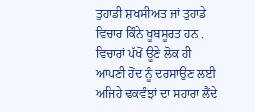ਤੁਹਾਡੀ ਸ਼ਖਸੀਅਤ ਜਾਂ ਤੁਹਾਡੇ ਵਿਚਾਰ ਕਿੰਨੇ ਖੂਬਸੂਰਤ ਹਨ .
ਵਿਚਾਰਾਂ ਪੱਖੋਂ ਊਣੇ ਲੋਕ ਹੀ ਆਪਣੀ ਹੋਂਦ ਨੂੰ ਦਰਸਾਉਣ ਲਈ ਅਜਿਹੇ ਢਕਵੰਝਾਂ ਦਾ ਸਹਾਰਾ ਲੈਂਦੇ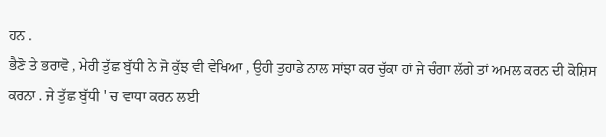ਹਨ .
ਭੈਣੋ ਤੇ ਭਰਾਵੋ , ਮੇਰੀ ਤੁੱਛ ਬੁੱਧੀ ਨੇ ਜੋ ਕੁੱਝ ਵੀ ਵੇਖਿਆ , ਉਹੀ ਤੁਹਾਡੇ ਨਾਲ ਸਾਂਝਾ ਕਰ ਚੁੱਕਾ ਹਾਂ ਜੇ ਚੰਗਾ ਲੱਗੇ ਤਾਂ ਅਮਲ ਕਰਨ ਦੀ ਕੋਸ਼ਿਸ ਕਰਨਾ . ਜੇ ਤੁੱਛ ਬੁੱਧੀ ' ਚ ਵਾਧਾ ਕਰਨ ਲਈ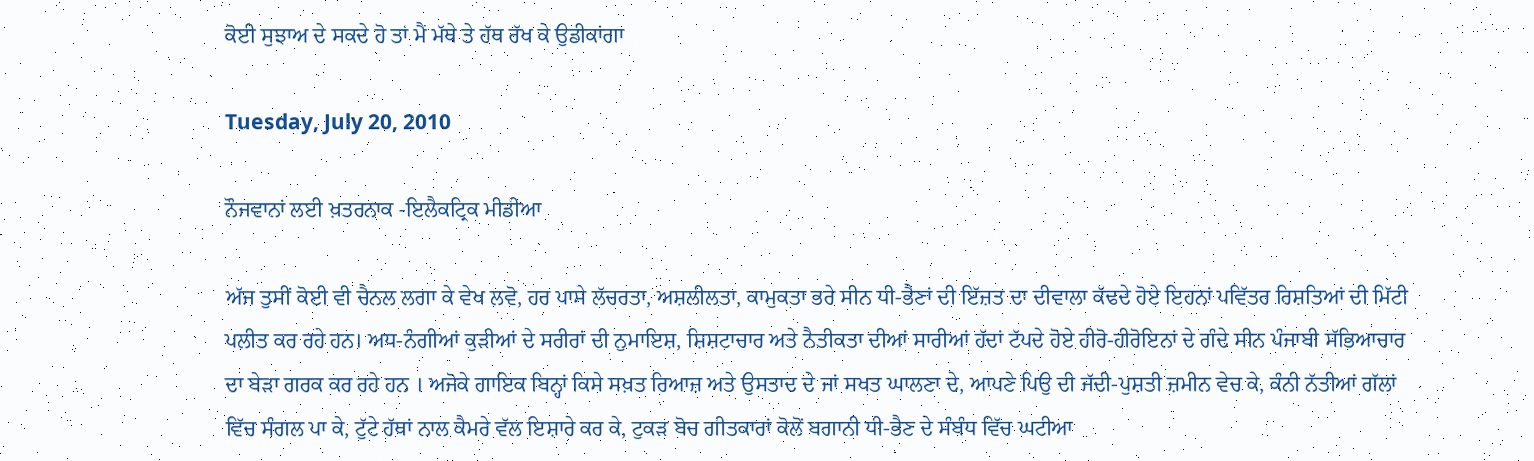ਕੋਈ ਸੁਝਾਅ ਦੇ ਸਕਦੇ ਹੋ ਤਾਂ ਮੈਂ ਮੱਥੇ ਤੇ ਹੱਥ ਰੱਖ ਕੇ ਉਡੀਕਾਂਗਾ

Tuesday, July 20, 2010

ਨੌਜਵਾਨਾਂ ਲਈ ਖ਼ਤਰਨਾਕ -ਇਲੈਕਟ੍ਰਿਕ ਮੀਡੀਆ

ਅੱਜ ਤੁਸੀਂ ਕੋਈ ਵੀ ਚੈਨਲ ਲਗਾ ਕੇ ਵੇਖ ਲਵੋ, ਹਰ ਪਾਸੇ ਲੱਚਰਤਾ, ਅਸ਼ਲੀਲਤਾ, ਕਾਮੁਕਤਾ ਭਰੇ ਸੀਨ ਧੀ-ਭੈਣਾਂ ਦੀ ਇੱਜ਼ਤ ਦਾ ਦੀਵਾਲਾ ਕੱਢਦੇ ਹੋਏ ਇਹਨਾਂ ਪਵਿੱਤਰ ਰਿਸ਼ਤਿਆਂ ਦੀ ਮਿੱਟੀ ਪਲੀਤ ਕਰ ਰਹੇ ਹਨ। ਅਧ-ਨੰਗੀਆਂ ਕੁੜੀਆਂ ਦੇ ਸਰੀਰਾਂ ਦੀ ਨੁਮਾਇਸ਼, ਸ਼ਿਸ਼ਟਾਚਾਰ ਅਤੇ ਨੈਤੀਕਤਾ ਦੀਆਂ ਸਾਰੀਆਂ ਹੱਦਾਂ ਟੱਪਦੇ ਹੋਏ ਹੀਰੋ-ਹੀਰੋਇਨਾਂ ਦੇ ਗੰਦੇ ਸੀਨ ਪੰਜਾਬੀ ਸੱਭਿਆਚਾਰ ਦਾ ਬੇੜਾ ਗਰਕ ਕਰ ਰਹੇ ਹਨ । ਅਜੋਕੇ ਗਾਇਕ ਬਿਨ੍ਹਾਂ ਕਿਸੇ ਸਖ਼ਤ ਰਿਆਜ਼ ਅਤੇ ਉਸਤਾਦ ਦੇ ਜਾਂ ਸਖਤ ਘਾਲਣਾ ਦੇ, ਆਪਣੇ ਪਿਉ ਦੀ ਜੱਦੀ-ਪੁਸ਼ਤੀ ਜ਼ਮੀਨ ਵੇਚ ਕੇ, ਕੰਨੀ ਨੱਤੀਆਂ ਗੱਲਾਂ ਵਿੱਚ ਸੰਗਲ ਪਾ ਕੇ, ਟੁੱਟੇ ਹੱਥਾਂ ਨਾਲ ਕੈਮਰੇ ਵੱਲ ਇਸ਼ਾਰੇ ਕਰ ਕੇ, ਟੁਕੜ ਬੋਚ ਗੀਤਕਾਰਾਂ ਕੋਲੋਂ ਬਗਾਨੀ ਧੀ-ਭੈਣ ਦੇ ਸੰਬੰਧ ਵਿੱਚ ਘਟੀਆ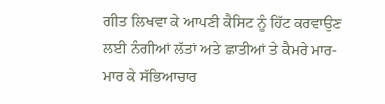ਗੀਤ ਲਿਖਵਾ ਕੇ ਆਪਣੀ ਕੈਸਿਟ ਨੂੰ ਹਿੱਟ ਕਰਵਾਉਣ ਲਈ ਨੰਗੀਆਂ ਲੱਤਾਂ ਅਤੇ ਛਾਤੀਆਂ ਤੇ ਕੈਮਰੇ ਮਾਰ-ਮਾਰ ਕੇ ਸੱਭਿਆਚਾਰ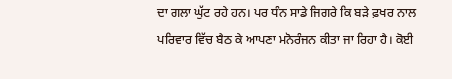ਦਾ ਗਲਾ ਘੁੱਟ ਰਹੇ ਹਨ। ਪਰ ਧੰਨ ਸਾਡੇ ਜਿਗਰੇ ਕਿ ਬੜੇ ਫ਼ਖਰ ਨਾਲ ਪਰਿਵਾਰ ਵਿੱਚ ਬੈਠ ਕੇ ਆਪਣਾ ਮਨੋਰੰਜਨ ਕੀਤਾ ਜਾ ਰਿਹਾ ਹੈ। ਕੋਈ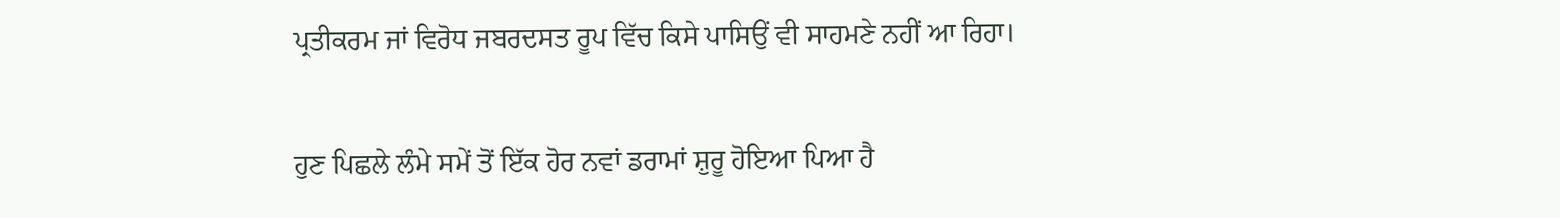ਪ੍ਰਤੀਕਰਮ ਜਾਂ ਵਿਰੋਧ ਜਬਰਦਸਤ ਰੂਪ ਵਿੱਚ ਕਿਸੇ ਪਾਸਿਉਂ ਵੀ ਸਾਹਮਣੇ ਨਹੀਂ ਆ ਰਿਹਾ।

ਹੁਣ ਪਿਛਲੇ ਲੰਮੇ ਸਮੇਂ ਤੋਂ ਇੱਕ ਹੋਰ ਨਵਾਂ ਡਰਾਮਾਂ ਸ਼ੁਰੂ ਹੋਇਆ ਪਿਆ ਹੈ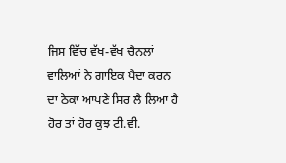ਜਿਸ ਵਿੱਚ ਵੱਖ-ਵੱਖ ਚੈਨਲਾਂ ਵਾਲਿਆਂ ਨੇ ਗਾਇਕ ਪੈਦਾ ਕਰਨ ਦਾ ਠੇਕਾ ਆਪਣੇ ਸਿਰ ਲੈ ਲਿਆ ਹੈ ਹੋਰ ਤਾਂ ਹੋਰ ਕੁਝ ਟੀ.ਵੀ.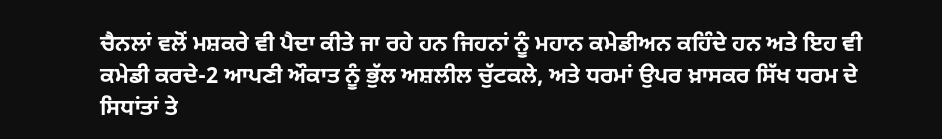ਚੈਨਲਾਂ ਵਲੋਂ ਮਸ਼ਕਰੇ ਵੀ ਪੈਦਾ ਕੀਤੇ ਜਾ ਰਹੇ ਹਨ ਜਿਹਨਾਂ ਨੂੰ ਮਹਾਨ ਕਮੇਡੀਅਨ ਕਹਿੰਦੇ ਹਨ ਅਤੇ ਇਹ ਵੀ ਕਮੇਡੀ ਕਰਦੇ-2 ਆਪਣੀ ਔਕਾਤ ਨੂੰ ਭੁੱਲ ਅਸ਼ਲੀਲ ਚੁੱਟਕਲੇ, ਅਤੇ ਧਰਮਾਂ ਉਪਰ ਖ਼ਾਸਕਰ ਸਿੱਖ ਧਰਮ ਦੇ ਸਿਧਾਂਤਾਂ ਤੇ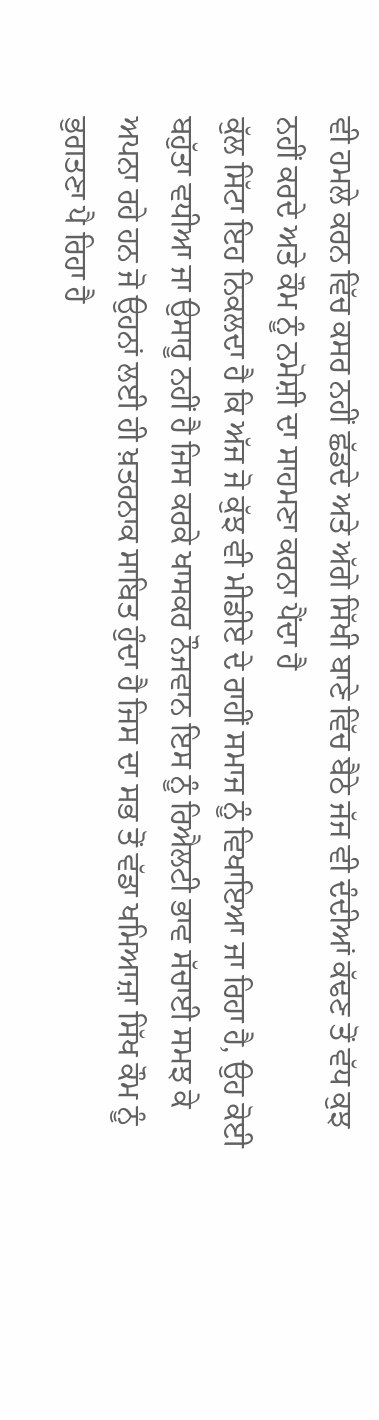ਵੀ ਹਮਲੇ ਕਰਨ ਵਿੱਚ ਕਸਰ ਨਹੀਂ ਛੱਡਦੇ ਅਤੇ ਅੱਗੇ ਸਿੱਖੀ ਬਾਣੇ ਵਿੱਚ ਬੈਠੇ ਜੱਜ ਵੀ ਦੰਦੀਆਂ ਕੱਢਣ ਤੋਂ ਵੱਧ ਕੁਝ ਨਹੀਂ ਕਰਦੇ ਅਤੇ ਕੌਮ ਨੂੰ ਨਮੋਸ਼ੀ ਦਾ ਸਾਹਮਣਾ ਕਰਨਾ ਪੈਂਦਾ ਹੈ
ਕੁੱਲ ਸਿੱਟਾ ਇਹ ਨਿਕਲਦਾ ਹੈ ਕਿ ਅੱਜ ਜੋ ਕੁੱਝ ਵੀ ਮੀਡੀਏ ਦੇ ਰਾਹੀਂ ਸਮਾਜ ਨੂੰ ਵਿਖਾਇਆ ਜਾ ਰਿਹਾ ਹੈ, ਉਹ ਕੋਈ ਬਹੁੱਤਾ ਵਧੀਆ ਜਾ ਉਸਾਰੂ ਨਹੀਂ ਹੈ ਜਿਸ ਕਰਕੇ ਖਾਸਕਰ ਨੌਜਵਾਨ ਇਸ ਨੂੰ ਰਿਐਲਟੀ ਭਾਵ ਸੱਚਾਈ ਸਮਝ ਕੇ ਅਪਨਾ ਰਹੇ ਹਨ ਜੋ ਉਹਨਾਂ ਲਈ ਹੀ ਖ਼ਤਰਨਾਕ ਸਾਬਿਤ ਹੁੰਦਾ ਹੈ ਜਿਸ ਦਾ ਸਭ ਤੋਂ ਵੱਡਾ ਖਮਿਆਜ਼ਾ ਸਿੱਖ ਕੌਮ ਨੂੰ ਭੁਗਤਣਾ ਪੈ ਰਿਹਾ ਹੈ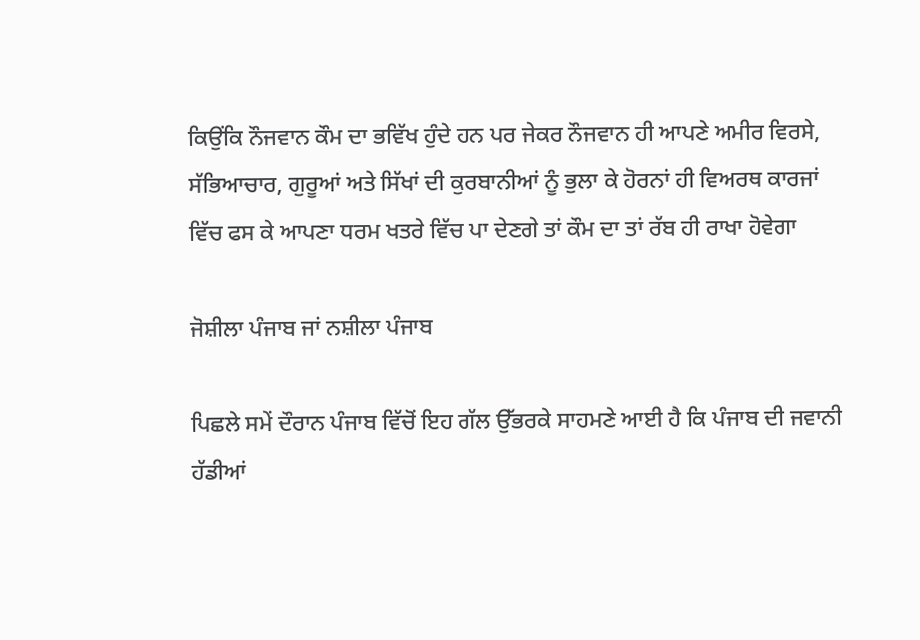ਕਿਉਂਕਿ ਨੌਜਵਾਨ ਕੌਮ ਦਾ ਭਵਿੱਖ ਹੁੰਦੇ ਹਨ ਪਰ ਜੇਕਰ ਨੌਜਵਾਨ ਹੀ ਆਪਣੇ ਅਮੀਰ ਵਿਰਸੇ, ਸੱਭਿਆਚਾਰ, ਗੁਰੂਆਂ ਅਤੇ ਸਿੱਖਾਂ ਦੀ ਕੁਰਬਾਨੀਆਂ ਨੂੰ ਭੁਲਾ ਕੇ ਹੋਰਨਾਂ ਹੀ ਵਿਅਰਥ ਕਾਰਜਾਂ ਵਿੱਚ ਫਸ ਕੇ ਆਪਣਾ ਧਰਮ ਖਤਰੇ ਵਿੱਚ ਪਾ ਦੇਣਗੇ ਤਾਂ ਕੌਮ ਦਾ ਤਾਂ ਰੱਬ ਹੀ ਰਾਖਾ ਹੋਵੇਗਾ

ਜੋਸ਼ੀਲਾ ਪੰਜਾਬ ਜਾਂ ਨਸ਼ੀਲਾ ਪੰਜਾਬ

ਪਿਛਲੇ ਸਮੇਂ ਦੌਰਾਨ ਪੰਜਾਬ ਵਿੱਚੋਂ ਇਹ ਗੱਲ ਉੱਭਰਕੇ ਸਾਹਮਣੇ ਆਈ ਹੈ ਕਿ ਪੰਜਾਬ ਦੀ ਜਵਾਨੀ ਹੱਡੀਆਂ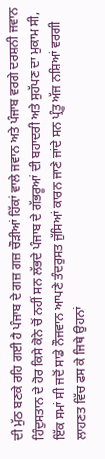ਦੀ ਮੁੱਠ ਬਣਕੇ ਰਹਿ ਗਈ ਹੈ ਪੰਜਾਬ ਦੇ ਗਜ਼ ਗਜ਼ ਚੌੜੀਆਂ ਹਿੱਕਾਂ ਵਾਲੇ ਜਵਾਨ ਅਤੇ ਪੰਜਾਬ ਵਰਗੇ ਦਰਸ਼ਨੀ ਜਵਾਨ ਹਿੰਦੁਸਤਾਨ ਦੇ ਹੋਰ ਕਿਸੇ ਕੋਨੇ ਚੋਂ ਨਹੀਂ ਸਨ ਲੱਭਦੇ ਪੰਜਾਬ ਦੇ ਗੱਭਰੂਆਂ ਦੀ ਬਹਾਦਰੀ ਅਤੇ ਸੁਹੱਪਣ ਦਾ ਮੁਕਾਮ ਸੀ, ਇੱਕ ਸਮਾਂ ਸੀ ਜਦੋਂ ਸਾਡੇ ਨੌਜਵਾਨ ਆਪਣੇ ਤੰਦਰੁਸਤ ਜੁੱਸਿਆਂ ਕਾਰਨ ਜਾਣੇ ਜਾਂਦੇ ਸਨ ਪ੍ਰੰਤੂ ਅੱਜ ਨਸ਼ਿਆਂ ਵਰਗੀ ਲਾਹਣਤ ਵਿੱਚ ਫਸ ਕੇ ਜਿਥੇ ਉਹਨਾਂ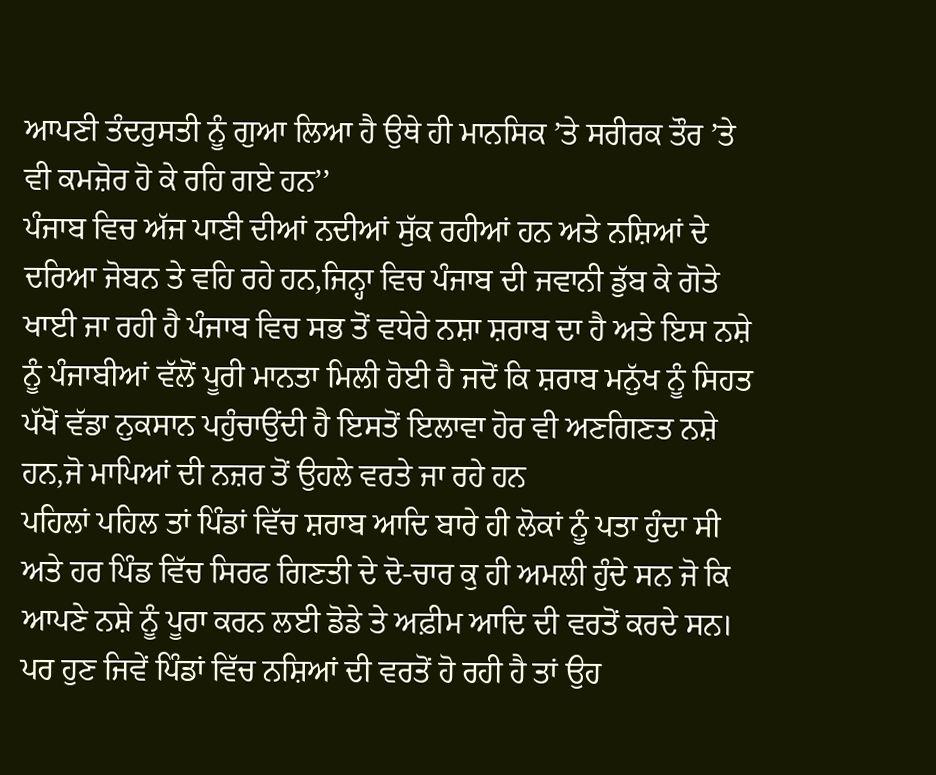ਆਪਣੀ ਤੰਦਰੁਸਤੀ ਨੂੰ ਗੁਆ ਲਿਆ ਹੈ ਉਥੇ ਹੀ ਮਾਨਸਿਕ ’ਤੇ ਸਰੀਰਕ ਤੌਰ ’ਤੇ ਵੀ ਕਮਜ਼ੋਰ ਹੋ ਕੇ ਰਹਿ ਗਏ ਹਨ’’
ਪੰਜਾਬ ਵਿਚ ਅੱਜ ਪਾਣੀ ਦੀਆਂ ਨਦੀਆਂ ਸੁੱਕ ਰਹੀਆਂ ਹਨ ਅਤੇ ਨਸ਼ਿਆਂ ਦੇ ਦਰਿਆ ਜੋਬਨ ਤੇ ਵਹਿ ਰਹੇ ਹਨ,ਜਿਨ੍ਹਾ ਵਿਚ ਪੰਜਾਬ ਦੀ ਜਵਾਨੀ ਡੁੱਬ ਕੇ ਗੋਤੇ ਖਾਈ ਜਾ ਰਹੀ ਹੈ ਪੰਜਾਬ ਵਿਚ ਸਭ ਤੋਂ ਵਧੇਰੇ ਨਸ਼ਾ ਸ਼ਰਾਬ ਦਾ ਹੈ ਅਤੇ ਇਸ ਨਸ਼ੇ ਨੂੰ ਪੰਜਾਬੀਆਂ ਵੱਲੋਂ ਪੂਰੀ ਮਾਨਤਾ ਮਿਲੀ ਹੋਈ ਹੈ ਜਦੋਂ ਕਿ ਸ਼ਰਾਬ ਮਨੁੱਖ ਨੂੰ ਸਿਹਤ ਪੱਖੋਂ ਵੱਡਾ ਨੁਕਸਾਨ ਪਹੁੰਚਾਉਂਦੀ ਹੈ ਇਸਤੋਂ ਇਲਾਵਾ ਹੋਰ ਵੀ ਅਣਗਿਣਤ ਨਸ਼ੇ ਹਨ,ਜੋ ਮਾਪਿਆਂ ਦੀ ਨਜ਼ਰ ਤੋਂ ਉਹਲੇ ਵਰਤੇ ਜਾ ਰਹੇ ਹਨ
ਪਹਿਲਾਂ ਪਹਿਲ ਤਾਂ ਪਿੰਡਾਂ ਵਿੱਚ ਸ਼ਰਾਬ ਆਦਿ ਬਾਰੇ ਹੀ ਲੋਕਾਂ ਨੂੰ ਪਤਾ ਹੁੰਦਾ ਸੀ ਅਤੇ ਹਰ ਪਿੰਡ ਵਿੱਚ ਸਿਰਫ ਗਿਣਤੀ ਦੇ ਦੋ-ਚਾਰ ਕੁ ਹੀ ਅਮਲੀ ਹੁੰਦੇ ਸਨ ਜੋ ਕਿ ਆਪਣੇ ਨਸ਼ੇ ਨੂੰ ਪੂਰਾ ਕਰਨ ਲਈ ਡੋਡੇ ਤੇ ਅਫ਼ੀਮ ਆਦਿ ਦੀ ਵਰਤੋਂ ਕਰਦੇ ਸਨ। ਪਰ ਹੁਣ ਜਿਵੇਂ ਪਿੰਡਾਂ ਵਿੱਚ ਨਸ਼ਿਆਂ ਦੀ ਵਰਤੋਂ ਹੋ ਰਹੀ ਹੈ ਤਾਂ ਉਹ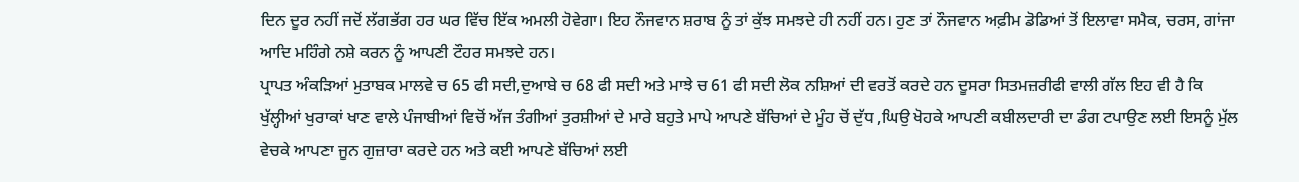ਦਿਨ ਦੂਰ ਨਹੀਂ ਜਦੋਂ ਲੱਗਭੱਗ ਹਰ ਘਰ ਵਿੱਚ ਇੱਕ ਅਮਲੀ ਹੋਵੇਗਾ। ਇਹ ਨੌਜਵਾਨ ਸ਼ਰਾਬ ਨੂੰ ਤਾਂ ਕੁੱਝ ਸਮਝਦੇ ਹੀ ਨਹੀਂ ਹਨ। ਹੁਣ ਤਾਂ ਨੌਜਵਾਨ ਅਫ਼ੀਮ ਡੋਡਿਆਂ ਤੋਂ ਇਲਾਵਾ ਸਮੈਕ, ਚਰਸ, ਗਾਂਜਾ ਆਦਿ ਮਹਿੰਗੇ ਨਸ਼ੇ ਕਰਨ ਨੂੰ ਆਪਣੀ ਟੌਹਰ ਸਮਝਦੇ ਹਨ।
ਪ੍ਰਾਪਤ ਅੰਕੜਿਆਂ ਮੁਤਾਬਕ ਮਾਲਵੇ ਚ 65 ਫੀ ਸਦੀ,ਦੁਆਬੇ ਚ 68 ਫੀ ਸਦੀ ਅਤੇ ਮਾਝੇ ਚ 61 ਫੀ ਸਦੀ ਲੋਕ ਨਸ਼ਿਆਂ ਦੀ ਵਰਤੋਂ ਕਰਦੇ ਹਨ ਦੂਸਰਾ ਸਿਤਮਜ਼ਰੀਫੀ ਵਾਲੀ ਗੱਲ ਇਹ ਵੀ ਹੈ ਕਿ ਖੁੱਲ੍ਹੀਆਂ ਖੁਰਾਕਾਂ ਖਾਣ ਵਾਲੇ ਪੰਜਾਬੀਆਂ ਵਿਚੋਂ ਅੱਜ ਤੰਗੀਆਂ ਤੁਰਸ਼ੀਆਂ ਦੇ ਮਾਰੇ ਬਹੁਤੇ ਮਾਪੇ ਆਪਣੇ ਬੱਚਿਆਂ ਦੇ ਮੂੰਹ ਚੋਂ ਦੁੱਧ ,ਘਿਉ ਖੋਹਕੇ ਆਪਣੀ ਕਬੀਲਦਾਰੀ ਦਾ ਡੰਗ ਟਪਾਉਣ ਲਈ ਇਸਨੂੰ ਮੁੱਲ ਵੇਚਕੇ ਆਪਣਾ ਜੂਨ ਗੁਜ਼ਾਰਾ ਕਰਦੇ ਹਨ ਅਤੇ ਕਈ ਆਪਣੇ ਬੱਚਿਆਂ ਲਈ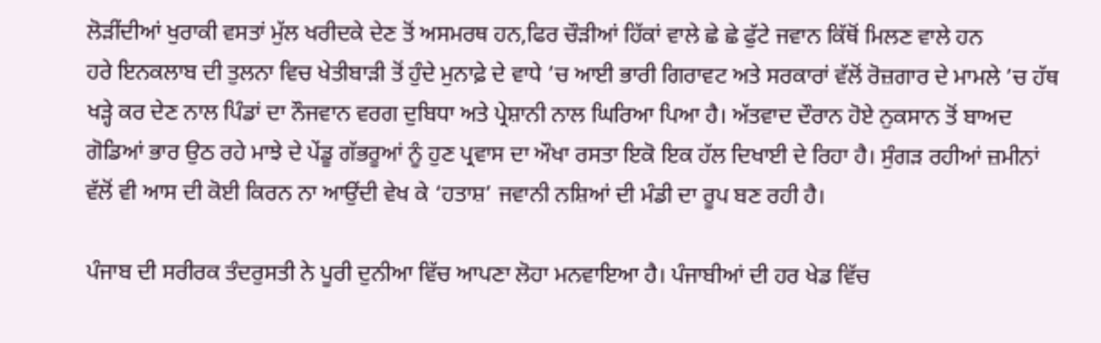ਲੋੜੀਂਦੀਆਂ ਖੁਰਾਕੀ ਵਸਤਾਂ ਮੁੱਲ ਖਰੀਦਕੇ ਦੇਣ ਤੋਂ ਅਸਮਰਥ ਹਨ,ਫਿਰ ਚੌੜੀਆਂ ਹਿੱਕਾਂ ਵਾਲੇ ਛੇ ਛੇ ਫੁੱਟੇ ਜਵਾਨ ਕਿੱਥੋਂ ਮਿਲਣ ਵਾਲੇ ਹਨ
ਹਰੇ ਇਨਕਲਾਬ ਦੀ ਤੁਲਨਾ ਵਿਚ ਖੇਤੀਬਾੜੀ ਤੋਂ ਹੁੰਦੇ ਮੁਨਾਫ਼ੇ ਦੇ ਵਾਧੇ ’ਚ ਆਈ ਭਾਰੀ ਗਿਰਾਵਟ ਅਤੇ ਸਰਕਾਰਾਂ ਵੱਲੋਂ ਰੋਜ਼ਗਾਰ ਦੇ ਮਾਮਲੇ ’ਚ ਹੱਥ ਖੜ੍ਹੇ ਕਰ ਦੇਣ ਨਾਲ ਪਿੰਡਾਂ ਦਾ ਨੌਜਵਾਨ ਵਰਗ ਦੁਬਿਧਾ ਅਤੇ ਪ੍ਰੇਸ਼ਾਨੀ ਨਾਲ ਘਿਰਿਆ ਪਿਆ ਹੈ। ਅੱਤਵਾਦ ਦੌਰਾਨ ਹੋਏ ਨੁਕਸਾਨ ਤੋਂ ਬਾਅਦ ਗੋਡਿਆਂ ਭਾਰ ਉਠ ਰਹੇ ਮਾਝੇ ਦੇ ਪੇਂਡੂ ਗੱਭਰੂਆਂ ਨੂੰ ਹੁਣ ਪ੍ਰਵਾਸ ਦਾ ਔਖਾ ਰਸਤਾ ਇਕੋ ਇਕ ਹੱਲ ਦਿਖਾਈ ਦੇ ਰਿਹਾ ਹੈ। ਸੁੰਗੜ ਰਹੀਆਂ ਜ਼ਮੀਨਾਂ ਵੱਲੋਂ ਵੀ ਆਸ ਦੀ ਕੋਈ ਕਿਰਨ ਨਾ ਆਉਂਦੀ ਵੇਖ ਕੇ ‘ਹਤਾਸ਼’ ਜਵਾਨੀ ਨਸ਼ਿਆਂ ਦੀ ਮੰਡੀ ਦਾ ਰੂਪ ਬਣ ਰਹੀ ਹੈ।

ਪੰਜਾਬ ਦੀ ਸਰੀਰਕ ਤੰਦਰੁਸਤੀ ਨੇ ਪੂਰੀ ਦੁਨੀਆ ਵਿੱਚ ਆਪਣਾ ਲੋਹਾ ਮਨਵਾਇਆ ਹੈ। ਪੰਜਾਬੀਆਂ ਦੀ ਹਰ ਖੇਡ ਵਿੱਚ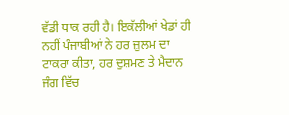ਵੱਡੀ ਧਾਕ ਰਹੀ ਹੈ। ਇਕੱਲੀਆਂ ਖੇਡਾਂ ਹੀ ਨਹੀਂ ਪੰਜਾਬੀਆਂ ਨੇ ਹਰ ਜ਼ੁਲਮ ਦਾ ਟਾਕਰਾ ਕੀਤਾ, ਹਰ ਦੁਸ਼ਮਣ ਤੇ ਮੈਦਾਨ ਜੰਗ ਵਿੱਚ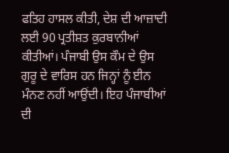ਫਤਿਹ ਹਾਸਲ ਕੀਤੀ, ਦੇਸ਼ ਦੀ ਆਜ਼ਾਦੀ ਲਈ 90 ਪ੍ਰਤੀਸ਼ਤ ਕੁਰਬਾਨੀਆਂ ਕੀਤੀਆਂ। ਪੰਜਾਬੀ ਉਸ ਕੌਮ ਦੇ ਉਸ ਗੁਰੂ ਦੇ ਵਾਰਿਸ ਹਨ ਜਿਨ੍ਹਾਂ ਨੂੰ ਈਨ ਮੰਨਣ ਨਹੀਂ ਆਉਂਦੀ। ਇਹ ਪੰਜਾਬੀਆਂ ਦੀ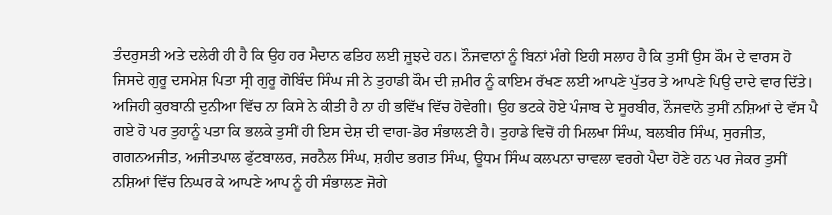ਤੰਦਰੁਸਤੀ ਅਤੇ ਦਲੇਰੀ ਹੀ ਹੈ ਕਿ ਉਹ ਹਰ ਮੈਦਾਨ ਫਤਿਹ ਲਈ ਜੂਝਦੇ ਹਨ। ਨੌਜਵਾਨਾਂ ਨੂੰ ਬਿਨਾਂ ਮੰਗੇ ਇਹੀ ਸਲਾਹ ਹੈ ਕਿ ਤੁਸੀਂ ਉਸ ਕੌਮ ਦੇ ਵਾਰਸ ਹੋ ਜਿਸਦੇ ਗੁਰੂ ਦਸਮੇਸ਼ ਪਿਤਾ ਸ੍ਰੀ ਗੁਰੂ ਗੋਬਿੰਦ ਸਿੰਘ ਜੀ ਨੇ ਤੁਹਾਡੀ ਕੌਮ ਦੀ ਜ਼ਮੀਰ ਨੂੰ ਕਾਇਮ ਰੱਖਣ ਲਈ ਆਪਣੇ ਪੁੱਤਰ ਤੇ ਆਪਣੇ ਪਿਉ ਦਾਦੇ ਵਾਰ ਦਿੱਤੇ। ਅਜਿਹੀ ਕੁਰਬਾਨੀ ਦੁਨੀਆ ਵਿੱਚ ਨਾ ਕਿਸੇ ਨੇ ਕੀਤੀ ਹੈ ਨਾ ਹੀ ਭਵਿੱਖ ਵਿੱਚ ਹੋਵੇਗੀ। ਉਹ ਭਟਕੇ ਹੋਏ ਪੰਜਾਬ ਦੇ ਸੂਰਬੀਰ, ਨੌਜਵਾਨੋ ਤੁਸੀਂ ਨਸ਼ਿਆਂ ਦੇ ਵੱਸ ਪੈ ਗਏ ਹੋ ਪਰ ਤੁਹਾਨੂੰ ਪਤਾ ਕਿ ਭਲਕੇ ਤੁਸੀਂ ਹੀ ਇਸ ਦੇਸ਼ ਦੀ ਵਾਗ-ਡੋਰ ਸੰਭਾਲਣੀ ਹੈ। ਤੁਹਾਡੇ ਵਿਚੋਂ ਹੀ ਮਿਲਖਾ ਸਿੰਘ, ਬਲਬੀਰ ਸਿੰਘ, ਸੁਰਜੀਤ, ਗਗਨਅਜੀਤ, ਅਜੀਤਪਾਲ ਫੁੱਟਬਾਲਰ, ਜਰਨੈਲ ਸਿੰਘ, ਸ਼ਹੀਦ ਭਗਤ ਸਿੰਘ, ਊਧਮ ਸਿੰਘ ਕਲਪਨਾ ਚਾਵਲਾ ਵਰਗੇ ਪੈਦਾ ਹੋਣੇ ਹਨ ਪਰ ਜੇਕਰ ਤੁਸੀਂ ਨਸ਼ਿਆਂ ਵਿੱਚ ਨਿਘਰ ਕੇ ਆਪਣੇ ਆਪ ਨੂੰ ਹੀ ਸੰਭਾਲਣ ਜੋਗੇ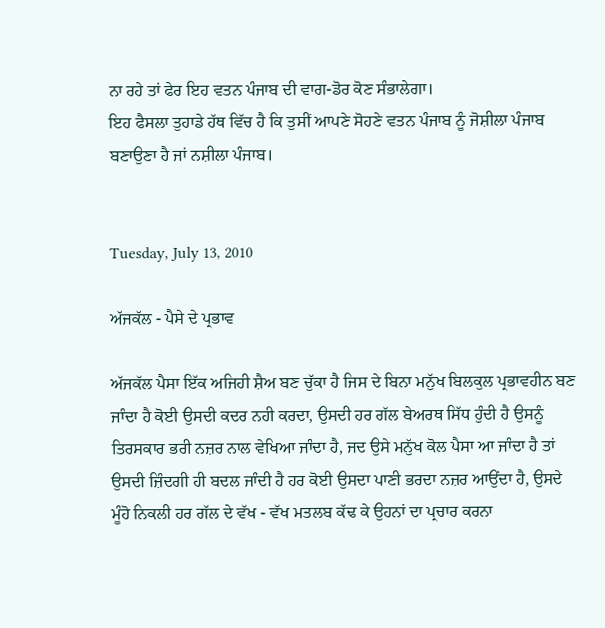ਨਾ ਰਹੇ ਤਾਂ ਫੇਰ ਇਹ ਵਤਨ ਪੰਜਾਬ ਦੀ ਵਾਗ-ਡੋਰ ਕੋਣ ਸੰਭਾਲੇਗਾ।
ਇਹ ਫੈਸਲਾ ਤੁਹਾਡੇ ਹੱਥ ਵਿੱਚ ਹੈ ਕਿ ਤੁਸੀਂ ਆਪਣੇ ਸੋਹਣੇ ਵਤਨ ਪੰਜਾਬ ਨੂੰ ਜੋਸ਼ੀਲਾ ਪੰਜਾਬ ਬਣਾਉਣਾ ਹੈ ਜਾਂ ਨਸ਼ੀਲਾ ਪੰਜਾਬ।


Tuesday, July 13, 2010

ਅੱਜਕੱਲ - ਪੈਸੇ ਦੇ ਪ੍ਰਭਾਵ

ਅੱਜਕੱਲ ਪੈਸਾ ਇੱਕ ਅਜਿਹੀ ਸ਼ੈਅ ਬਣ ਚੁੱਕਾ ਹੈ ਜਿਸ ਦੇ ਬਿਨਾ ਮਨੁੱਖ ਬਿਲਕੁਲ ਪ੍ਰਭਾਵਹੀਨ ਬਣ ਜਾੰਦਾ ਹੈ ਕੋਈ ਉਸਦੀ ਕਦਰ ਨਹੀ ਕਰਦਾ, ਉਸਦੀ ਹਰ ਗੱਲ ਬੇਅਰਥ ਸਿੱਧ ਹੁੰਦੀ ਹੈ ਉਸਨੂੰ ਤਿਰਸਕਾਰ ਭਰੀ ਨਜ਼ਰ ਨਾਲ ਵੇਖਿਆ ਜਾੰਦਾ ਹੈ, ਜਦ ਉਸੇ ਮਨੁੱਖ ਕੋਲ ਪੈਸਾ ਆ ਜਾੰਦਾ ਹੈ ਤਾਂ ਉਸਦੀ ਜ਼ਿੰਦਗੀ ਹੀ ਬਦਲ ਜਾੰਦੀ ਹੈ ਹਰ ਕੋਈ ਉਸਦਾ ਪਾਣੀ ਭਰਦਾ ਨਜ਼ਰ ਆਉਂਦਾ ਹੈ, ਉਸਦੇ ਮੂੰਹੋ ਨਿਕਲੀ ਹਰ ਗੱਲ ਦੇ ਵੱਖ - ਵੱਖ ਮਤਲਬ ਕੱਢ ਕੇ ਉਹਨਾਂ ਦਾ ਪ੍ਰਚਾਰ ਕਰਨਾ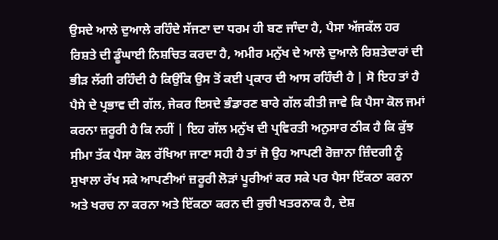ਉਸਦੇ ਆਲੇ ਦੁਆਲੇ ਰਹਿੰਦੇ ਸੱਜਣਾ ਦਾ ਧਰਮ ਹੀ ਬਣ ਜਾੰਦਾ ਹੈ, ਪੈਸਾ ਅੱਜਕੱਲ ਹਰ ਰਿਸ਼ਤੇ ਦੀ ਡੂੰਘਾਈ ਨਿਸ਼ਚਿਤ ਕਰਦਾ ਹੈ, ਅਮੀਰ ਮਨੁੱਖ ਦੇ ਆਲੇ ਦੁਆਲੇ ਰਿਸ਼ਤੇਦਾਰਾਂ ਦੀ ਭੀੜ ਲੱਗੀ ਰਹਿੰਦੀ ਹੈ ਕਿਉਂਕਿ ਉਸ ਤੋਂ ਕਈ ਪ੍ਰਕਾਰ ਦੀ ਆਸ ਰਹਿੰਦੀ ਹੈ | ਸੋ ਇਹ ਤਾਂ ਹੈ ਪੈਸੇ ਦੇ ਪ੍ਰਭਾਵ ਦੀ ਗੱਲ, ਜੇਕਰ ਇਸਦੇ ਭੰਡਾਰਣ ਬਾਰੇ ਗੱਲ ਕੀਤੀ ਜਾਵੇ ਕਿ ਪੈਸਾ ਕੋਲ ਜਮਾਂ ਕਰਨਾ ਜ਼ਰੂਰੀ ਹੈ ਕਿ ਨਹੀਂ | ਇਹ ਗੱਲ ਮਨੁੱਖ ਦੀ ਪ੍ਰਵਿਰਤੀ ਅਨੁਸਾਰ ਠੀਕ ਹੈ ਕਿ ਕੁੱਝ ਸੀਮਾ ਤੱਕ ਪੈਸਾ ਕੋਲ ਰੱਖਿਆ ਜਾਣਾ ਸਹੀ ਹੈ ਤਾਂ ਜੋ ਉਹ ਆਪਣੀ ਰੋਜ਼ਾਨਾ ਜ਼ਿੰਦਗੀ ਨੂੰ ਸੁਖਾਲਾ ਰੱਖ ਸਕੇ ਆਪਣੀਆਂ ਜ਼ਰੂਰੀ ਲੋੜਾਂ ਪੂਰੀਆਂ ਕਰ ਸਕੇ ਪਰ ਪੈਸਾ ਇੱਕਠਾ ਕਰਨਾ ਅਤੇ ਖਰਚ ਨਾ ਕਰਨਾ ਅਤੇ ਇੱਕਠਾ ਕਰਨ ਦੀ ਰੁਚੀ ਖਤਰਨਾਕ ਹੈ, ਦੇਸ਼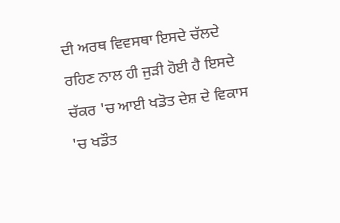ਦੀ ਅਰਥ ਵਿਵਸਥਾ ਇਸਦੇ ਚੱਲਦੇ ਰਹਿਣ ਨਾਲ ਹੀ ਜੁੜੀ ਹੋਈ ਹੈ ਇਸਦੇ ਚੱਕਰ 'ਚ ਆਈ ਖਡੋਤ ਦੇਸ਼ ਦੇ ਵਿਕਾਸ 'ਚ ਖਡੌਤ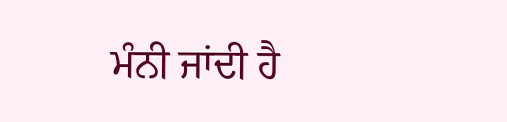ਮੰਨੀ ਜਾਂਦੀ ਹੈ